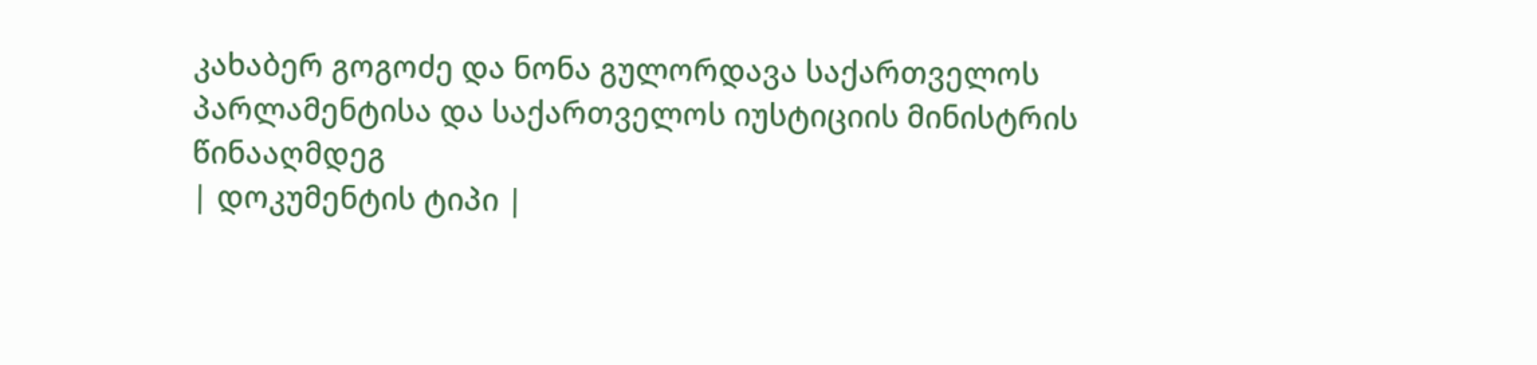კახაბერ გოგოძე და ნონა გულორდავა საქართველოს პარლამენტისა და საქართველოს იუსტიციის მინისტრის წინააღმდეგ
| დოკუმენტის ტიპი |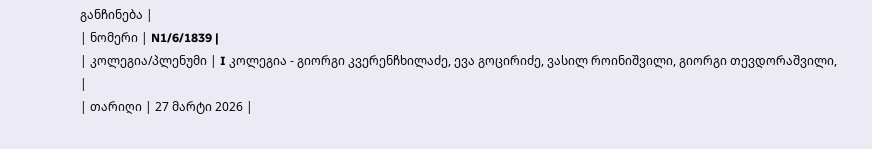განჩინება |
| ნომერი | N1/6/1839 |
| კოლეგია/პლენუმი | I კოლეგია - გიორგი კვერენჩხილაძე, ევა გოცირიძე, ვასილ როინიშვილი, გიორგი თევდორაშვილი, |
| თარიღი | 27 მარტი 2026 |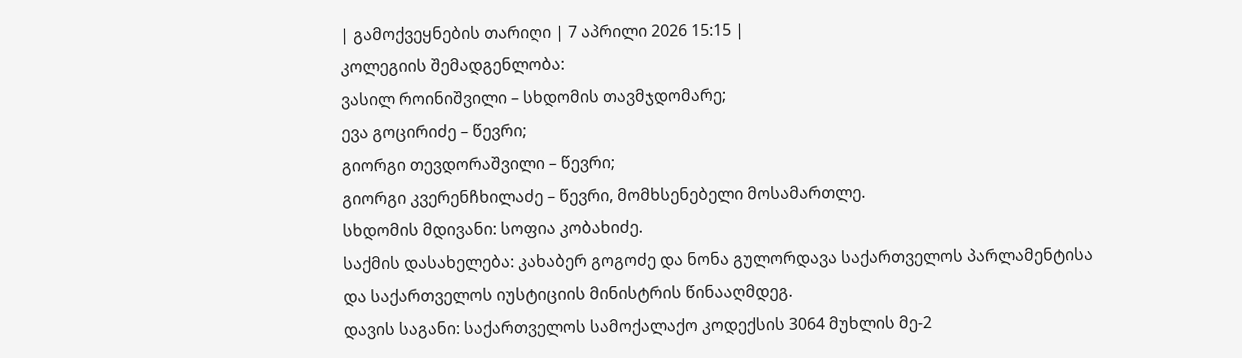| გამოქვეყნების თარიღი | 7 აპრილი 2026 15:15 |
კოლეგიის შემადგენლობა:
ვასილ როინიშვილი – სხდომის თავმჯდომარე;
ევა გოცირიძე – წევრი;
გიორგი თევდორაშვილი – წევრი;
გიორგი კვერენჩხილაძე – წევრი, მომხსენებელი მოსამართლე.
სხდომის მდივანი: სოფია კობახიძე.
საქმის დასახელება: კახაბერ გოგოძე და ნონა გულორდავა საქართველოს პარლამენტისა და საქართველოს იუსტიციის მინისტრის წინააღმდეგ.
დავის საგანი: საქართველოს სამოქალაქო კოდექსის 3064 მუხლის მე-2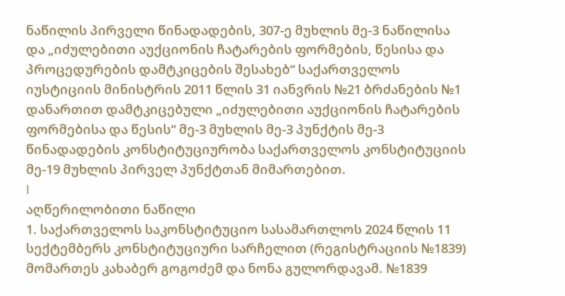ნაწილის პირველი წინადადების, 307-ე მუხლის მე-3 ნაწილისა და „იძულებითი აუქციონის ჩატარების ფორმების, წესისა და პროცედურების დამტკიცების შესახებ“ საქართველოს იუსტიციის მინისტრის 2011 წლის 31 იანვრის №21 ბრძანების №1 დანართით დამტკიცებული „იძულებითი აუქციონის ჩატარების ფორმებისა და წესის“ მე-3 მუხლის მე-3 პუნქტის მე-3 წინადადების კონსტიტუციურობა საქართველოს კონსტიტუციის მე-19 მუხლის პირველ პუნქტთან მიმართებით.
I
აღწერილობითი ნაწილი
1. საქართველოს საკონსტიტუციო სასამართლოს 2024 წლის 11 სექტემბერს კონსტიტუციური სარჩელით (რეგისტრაციის №1839) მომართეს კახაბერ გოგოძემ და ნონა გულორდავამ. №1839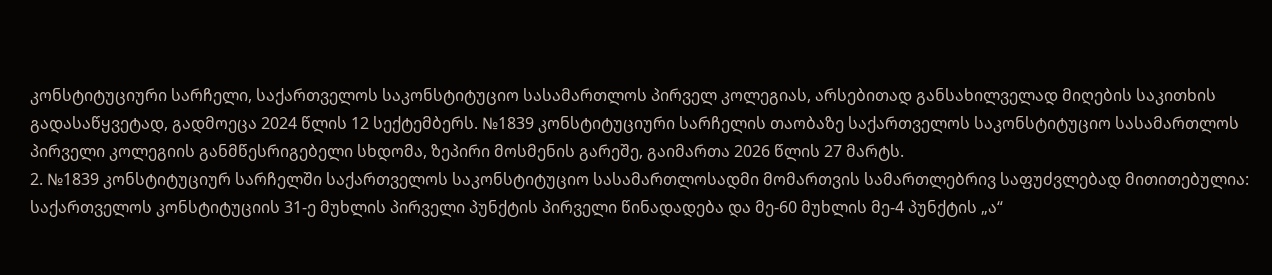კონსტიტუციური სარჩელი, საქართველოს საკონსტიტუციო სასამართლოს პირველ კოლეგიას, არსებითად განსახილველად მიღების საკითხის გადასაწყვეტად, გადმოეცა 2024 წლის 12 სექტემბერს. №1839 კონსტიტუციური სარჩელის თაობაზე საქართველოს საკონსტიტუციო სასამართლოს პირველი კოლეგიის განმწესრიგებელი სხდომა, ზეპირი მოსმენის გარეშე, გაიმართა 2026 წლის 27 მარტს.
2. №1839 კონსტიტუციურ სარჩელში საქართველოს საკონსტიტუციო სასამართლოსადმი მომართვის სამართლებრივ საფუძვლებად მითითებულია: საქართველოს კონსტიტუციის 31-ე მუხლის პირველი პუნქტის პირველი წინადადება და მე-60 მუხლის მე-4 პუნქტის „ა“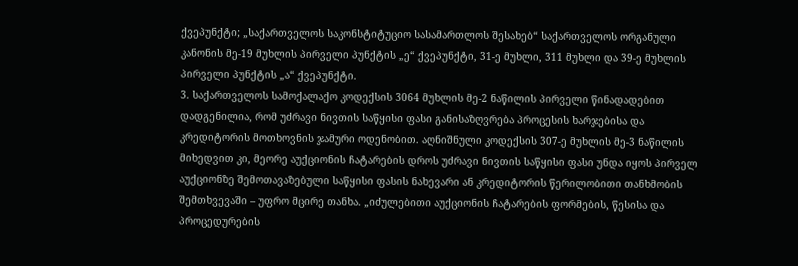ქვეპუნქტი; „საქართველოს საკონსტიტუციო სასამართლოს შესახებ“ საქართველოს ორგანული კანონის მე-19 მუხლის პირველი პუნქტის „ე“ ქვეპუნქტი, 31-ე მუხლი, 311 მუხლი და 39-ე მუხლის პირველი პუნქტის „ა“ ქვეპუნქტი.
3. საქართველოს სამოქალაქო კოდექსის 3064 მუხლის მე-2 ნაწილის პირველი წინადადებით დადგენილია, რომ უძრავი ნივთის საწყისი ფასი განისაზღვრება პროცესის ხარჯებისა და კრედიტორის მოთხოვნის ჯამური ოდენობით. აღნიშნული კოდექსის 307-ე მუხლის მე-3 ნაწილის მიხედვით კი, მეორე აუქციონის ჩატარების დროს უძრავი ნივთის საწყისი ფასი უნდა იყოს პირველ აუქციონზე შემოთავაზებული საწყისი ფასის ნახევარი ან კრედიტორის წერილობითი თანხმობის შემთხვევაში – უფრო მცირე თანხა. „იძულებითი აუქციონის ჩატარების ფორმების, წესისა და პროცედურების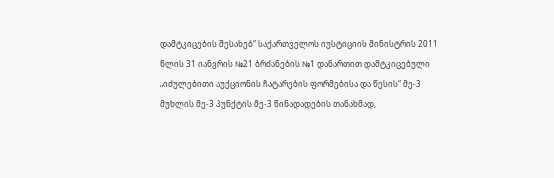დამტკიცების შესახებ“ საქართველოს იუსტიციის მინისტრის 2011 წლის 31 იანვრის №21 ბრძანების №1 დანართით დამტკიცებული „იძულებითი აუქციონის ჩატარების ფორმებისა და წესის“ მე-3 მუხლის მე-3 პუნქტის მე-3 წინადადების თანახმად,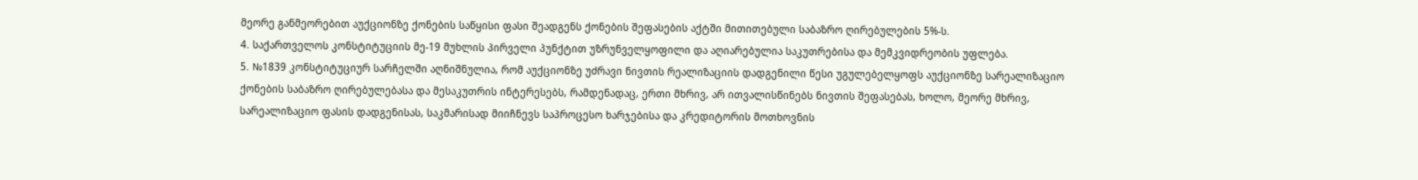მეორე განმეორებით აუქციონზე ქონების საწყისი ფასი შეადგენს ქონების შეფასების აქტში მითითებული საბაზრო ღირებულების 5%-ს.
4. საქართველოს კონსტიტუციის მე-19 მუხლის პირველი პუნქტით უზრუნველყოფილი და აღიარებულია საკუთრებისა და მემკვიდრეობის უფლება.
5. №1839 კონსტიტუციურ სარჩელში აღნიშნულია, რომ აუქციონზე უძრავი ნივთის რეალიზაციის დადგენილი წესი უგულებელყოფს აუქციონზე სარეალიზაციო ქონების საბაზრო ღირებულებასა და მესაკუთრის ინტერესებს, რამდენადაც, ერთი მხრივ, არ ითვალისწინებს ნივთის შეფასებას, ხოლო, მეორე მხრივ, სარეალიზაციო ფასის დადგენისას, საკმარისად მიიჩნევს საპროცესო ხარჯებისა და კრედიტორის მოთხოვნის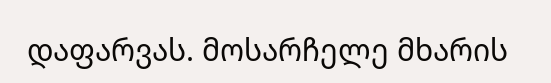დაფარვას. მოსარჩელე მხარის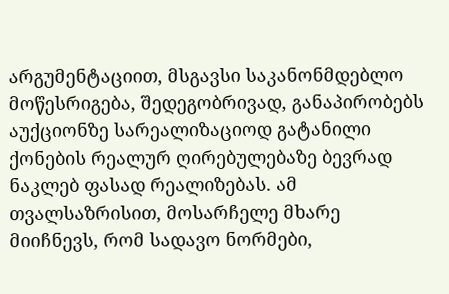არგუმენტაციით, მსგავსი საკანონმდებლო მოწესრიგება, შედეგობრივად, განაპირობებს აუქციონზე სარეალიზაციოდ გატანილი ქონების რეალურ ღირებულებაზე ბევრად ნაკლებ ფასად რეალიზებას. ამ თვალსაზრისით, მოსარჩელე მხარე მიიჩნევს, რომ სადავო ნორმები,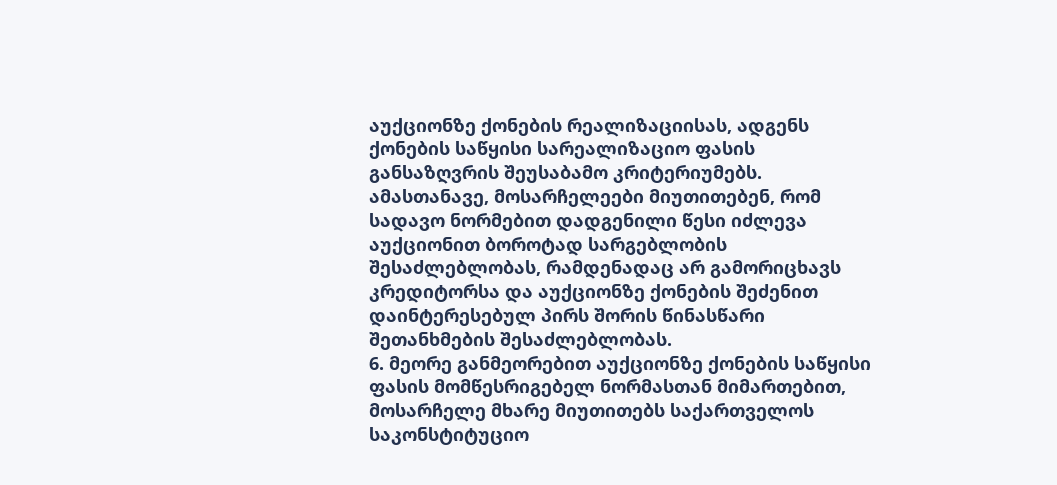აუქციონზე ქონების რეალიზაციისას, ადგენს ქონების საწყისი სარეალიზაციო ფასის განსაზღვრის შეუსაბამო კრიტერიუმებს. ამასთანავე, მოსარჩელეები მიუთითებენ, რომ სადავო ნორმებით დადგენილი წესი იძლევა აუქციონით ბოროტად სარგებლობის შესაძლებლობას, რამდენადაც არ გამორიცხავს კრედიტორსა და აუქციონზე ქონების შეძენით დაინტერესებულ პირს შორის წინასწარი შეთანხმების შესაძლებლობას.
6. მეორე განმეორებით აუქციონზე ქონების საწყისი ფასის მომწესრიგებელ ნორმასთან მიმართებით, მოსარჩელე მხარე მიუთითებს საქართველოს საკონსტიტუციო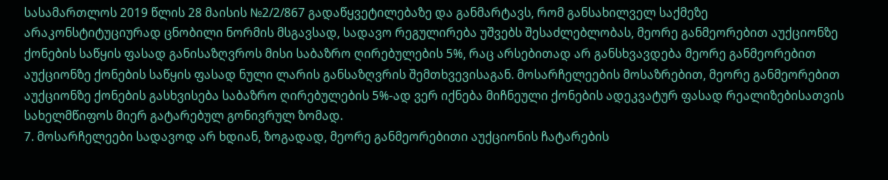სასამართლოს 2019 წლის 28 მაისის №2/2/867 გადაწყვეტილებაზე და განმარტავს, რომ განსახილველ საქმეზე არაკონსტიტუციურად ცნობილი ნორმის მსგავსად, სადავო რეგულირება უშვებს შესაძლებლობას, მეორე განმეორებით აუქციონზე ქონების საწყის ფასად განისაზღვროს მისი საბაზრო ღირებულების 5%, რაც არსებითად არ განსხვავდება მეორე განმეორებით აუქციონზე ქონების საწყის ფასად ნული ლარის განსაზღვრის შემთხვევისაგან. მოსარჩელეების მოსაზრებით, მეორე განმეორებით აუქციონზე ქონების გასხვისება საბაზრო ღირებულების 5%-ად ვერ იქნება მიჩნეული ქონების ადეკვატურ ფასად რეალიზებისათვის სახელმწიფოს მიერ გატარებულ გონივრულ ზომად.
7. მოსარჩელეები სადავოდ არ ხდიან, ზოგადად, მეორე განმეორებითი აუქციონის ჩატარების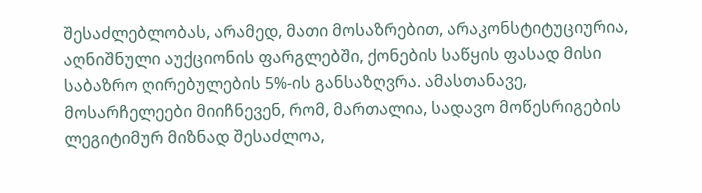შესაძლებლობას, არამედ, მათი მოსაზრებით, არაკონსტიტუციურია, აღნიშნული აუქციონის ფარგლებში, ქონების საწყის ფასად მისი საბაზრო ღირებულების 5%-ის განსაზღვრა. ამასთანავე, მოსარჩელეები მიიჩნევენ, რომ, მართალია, სადავო მოწესრიგების ლეგიტიმურ მიზნად შესაძლოა,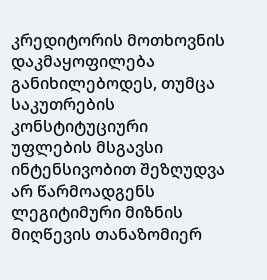კრედიტორის მოთხოვნის დაკმაყოფილება განიხილებოდეს, თუმცა საკუთრების კონსტიტუციური უფლების მსგავსი ინტენსივობით შეზღუდვა არ წარმოადგენს ლეგიტიმური მიზნის მიღწევის თანაზომიერ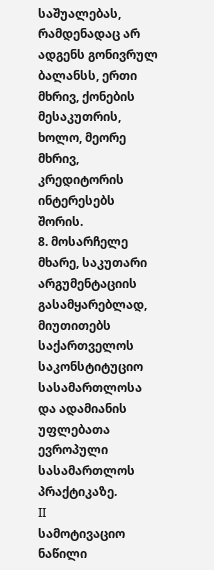საშუალებას, რამდენადაც არ ადგენს გონივრულ ბალანსს, ერთი მხრივ, ქონების მესაკუთრის, ხოლო, მეორე მხრივ, კრედიტორის ინტერესებს შორის.
8. მოსარჩელე მხარე, საკუთარი არგუმენტაციის გასამყარებლად, მიუთითებს საქართველოს საკონსტიტუციო სასამართლოსა და ადამიანის უფლებათა ევროპული სასამართლოს პრაქტიკაზე.
II
სამოტივაციო ნაწილი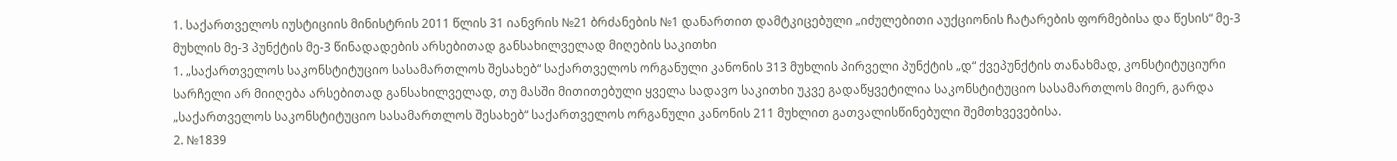1. საქართველოს იუსტიციის მინისტრის 2011 წლის 31 იანვრის №21 ბრძანების №1 დანართით დამტკიცებული „იძულებითი აუქციონის ჩატარების ფორმებისა და წესის“ მე-3 მუხლის მე-3 პუნქტის მე-3 წინადადების არსებითად განსახილველად მიღების საკითხი
1. „საქართველოს საკონსტიტუციო სასამართლოს შესახებ“ საქართველოს ორგანული კანონის 313 მუხლის პირველი პუნქტის „დ“ ქვეპუნქტის თანახმად, კონსტიტუციური სარჩელი არ მიიღება არსებითად განსახილველად, თუ მასში მითითებული ყველა სადავო საკითხი უკვე გადაწყვეტილია საკონსტიტუციო სასამართლოს მიერ, გარდა „საქართველოს საკონსტიტუციო სასამართლოს შესახებ“ საქართველოს ორგანული კანონის 211 მუხლით გათვალისწინებული შემთხვევებისა.
2. №1839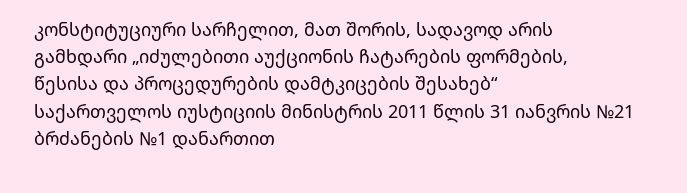კონსტიტუციური სარჩელით, მათ შორის, სადავოდ არის გამხდარი „იძულებითი აუქციონის ჩატარების ფორმების, წესისა და პროცედურების დამტკიცების შესახებ“ საქართველოს იუსტიციის მინისტრის 2011 წლის 31 იანვრის №21 ბრძანების №1 დანართით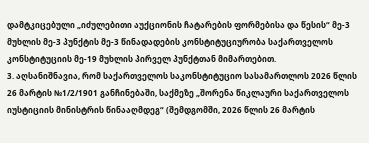დამტკიცებული „იძულებითი აუქციონის ჩატარების ფორმებისა და წესის“ მე-3 მუხლის მე-3 პუნქტის მე-3 წინადადების კონსტიტუციურობა საქართველოს კონსტიტუციის მე-19 მუხლის პირველ პუნქტთან მიმართებით.
3. აღსანიშნავია, რომ საქართველოს საკონსტიტუციო სასამართლოს 2026 წლის 26 მარტის №1/2/1901 განჩინებაში, საქმეზე „შორენა წიკლაური საქართველოს იუსტიციის მინისტრის წინააღმდეგ“ (შემდგომში, 2026 წლის 26 მარტის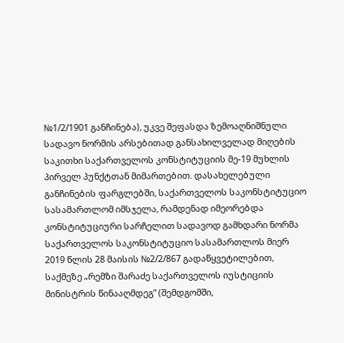№1/2/1901 განჩინება), უკვე შეფასდა ზემოაღნიშნული სადავო ნორმის არსებითად განსახილველად მიღების საკითხი საქართველოს კონსტიტუციის მე-19 მუხლის პირველ პუნქტთან მიმართებით. დასახელებული განჩინების ფარგლებში, საქართველოს საკონსტიტუციო სასამართლომ იმსჯელა, რამდენად იმეორებდა კონსტიტუციური სარჩელით სადავოდ გამხდარი ნორმა საქართველოს საკონსტიტუციო სასამართლოს მიერ 2019 წლის 28 მაისის №2/2/867 გადაწყვეტილებით, საქმეზე „რემზი შარაძე საქართველოს იუსტიციის მინისტრის წინააღმდეგ“ (შემდგომში,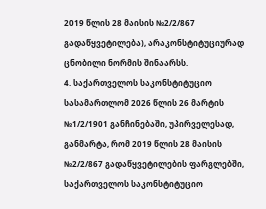2019 წლის 28 მაისის №2/2/867 გადაწყვეტილება), არაკონსტიტუციურად ცნობილი ნორმის შინაარსს.
4. საქართველოს საკონსტიტუციო სასამართლომ 2026 წლის 26 მარტის №1/2/1901 განჩინებაში, უპირველესად, განმარტა, რომ 2019 წლის 28 მაისის №2/2/867 გადაწყვეტილების ფარგლებში, საქართველოს საკონსტიტუციო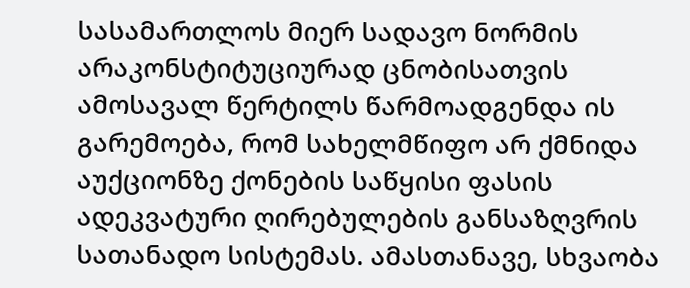სასამართლოს მიერ სადავო ნორმის არაკონსტიტუციურად ცნობისათვის ამოსავალ წერტილს წარმოადგენდა ის გარემოება, რომ სახელმწიფო არ ქმნიდა აუქციონზე ქონების საწყისი ფასის ადეკვატური ღირებულების განსაზღვრის სათანადო სისტემას. ამასთანავე, სხვაობა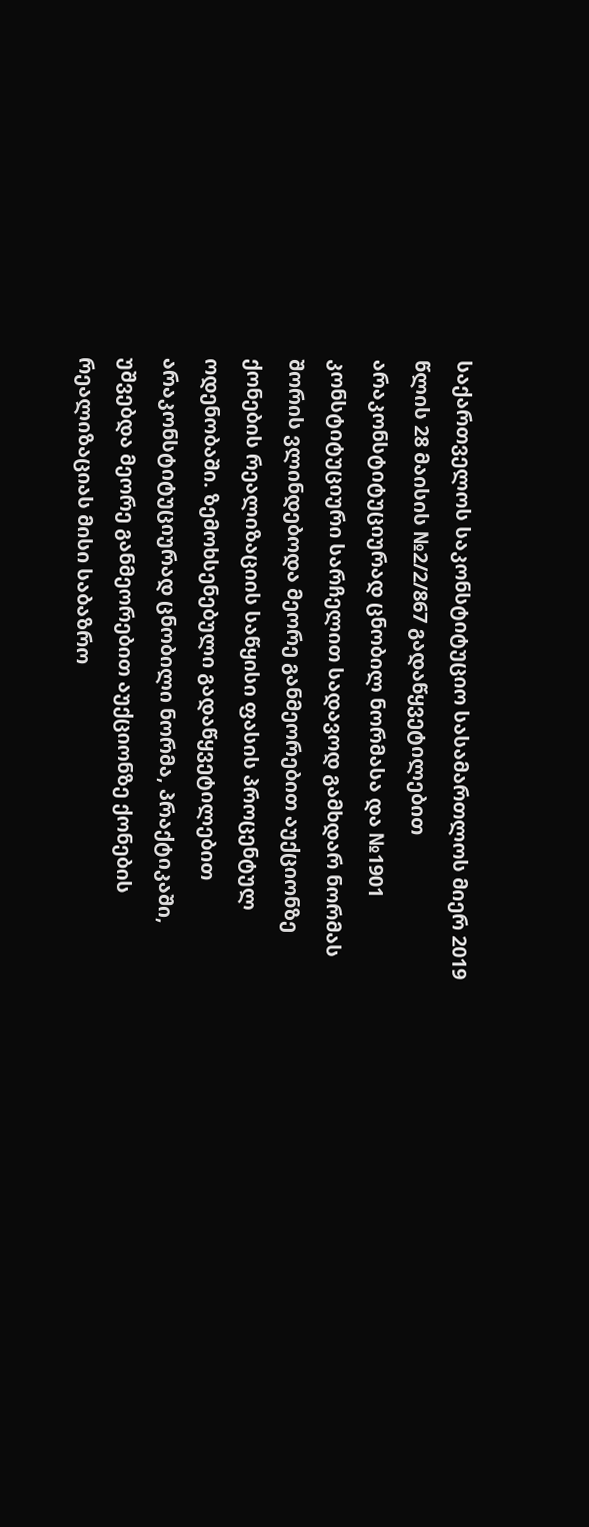საქართველოს საკონსტიტუციო სასამართლოს მიერ 2019 წლის 28 მაისის №2/2/867 გადაწყვეტილებით არაკონსტიტუციურად ცნობილ ნორმასა და №1901 კონსტიტუციური სარჩელით სადავოდ გამხდარ ნორმას შორის ვლინდებოდა მეორე განმეორებით აუქციონზე ქონების რეალიზაციის საწყისი ფასის პროცენტულ ოდენობაში. ზემოხსენებული გადაწყვეტილებით არაკონსტიტუციურად ცნობილი ნორმა, პრაქტიკაში, უშვებდა მეორე განმეორებით აუქციონზე ქონების რეალიზაციას მისი საბაზრო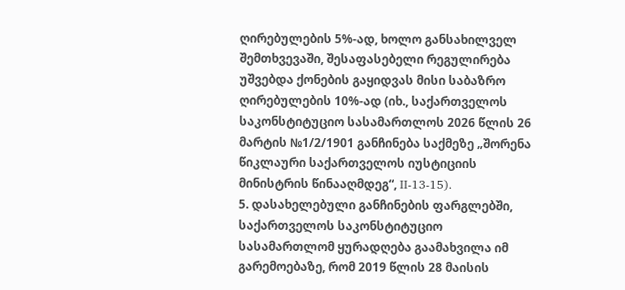ღირებულების 5%-ად, ხოლო განსახილველ შემთხვევაში, შესაფასებელი რეგულირება უშვებდა ქონების გაყიდვას მისი საბაზრო ღირებულების 10%-ად (იხ., საქართველოს საკონსტიტუციო სასამართლოს 2026 წლის 26 მარტის №1/2/1901 განჩინება საქმეზე „შორენა წიკლაური საქართველოს იუსტიციის მინისტრის წინააღმდეგ“, II-13-15).
5. დასახელებული განჩინების ფარგლებში, საქართველოს საკონსტიტუციო სასამართლომ ყურადღება გაამახვილა იმ გარემოებაზე, რომ 2019 წლის 28 მაისის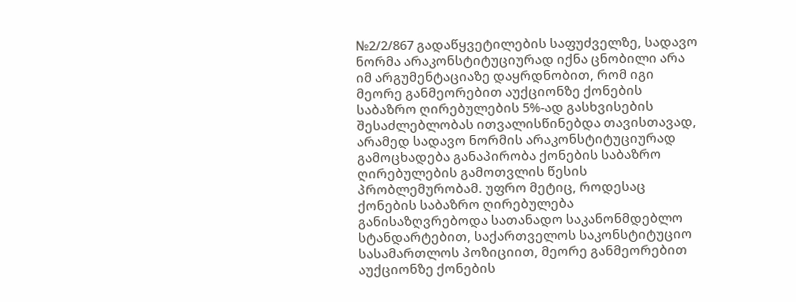№2/2/867 გადაწყვეტილების საფუძველზე, სადავო ნორმა არაკონსტიტუციურად იქნა ცნობილი არა იმ არგუმენტაციაზე დაყრდნობით, რომ იგი მეორე განმეორებით აუქციონზე ქონების საბაზრო ღირებულების 5%-ად გასხვისების შესაძლებლობას ითვალისწინებდა თავისთავად, არამედ სადავო ნორმის არაკონსტიტუციურად გამოცხადება განაპირობა ქონების საბაზრო ღირებულების გამოთვლის წესის პრობლემურობამ. უფრო მეტიც, როდესაც ქონების საბაზრო ღირებულება განისაზღვრებოდა სათანადო საკანონმდებლო სტანდარტებით, საქართველოს საკონსტიტუციო სასამართლოს პოზიციით, მეორე განმეორებით აუქციონზე ქონების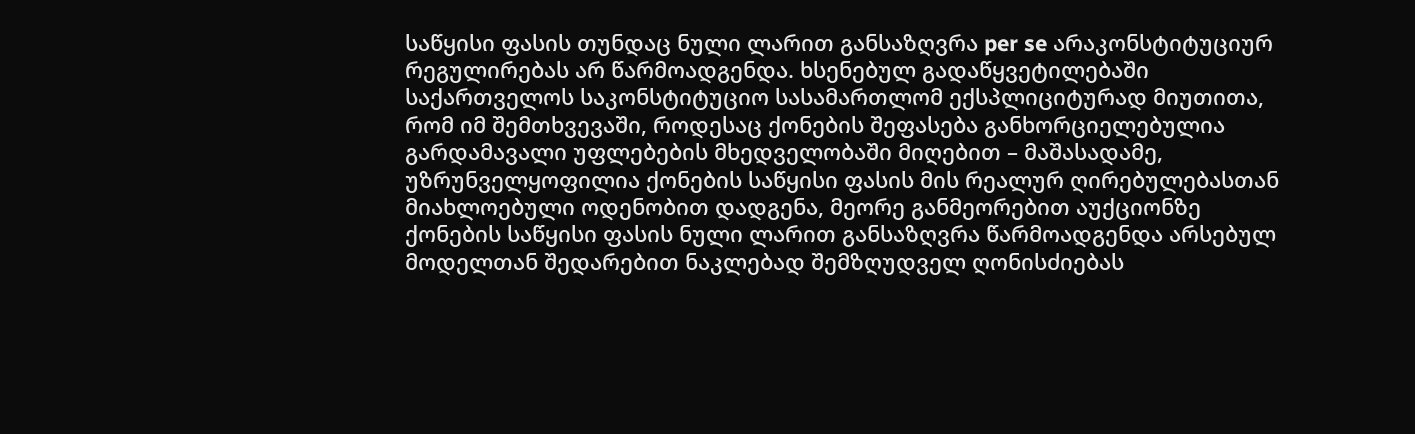საწყისი ფასის თუნდაც ნული ლარით განსაზღვრა per se არაკონსტიტუციურ რეგულირებას არ წარმოადგენდა. ხსენებულ გადაწყვეტილებაში საქართველოს საკონსტიტუციო სასამართლომ ექსპლიციტურად მიუთითა, რომ იმ შემთხვევაში, როდესაც ქონების შეფასება განხორციელებულია გარდამავალი უფლებების მხედველობაში მიღებით – მაშასადამე, უზრუნველყოფილია ქონების საწყისი ფასის მის რეალურ ღირებულებასთან მიახლოებული ოდენობით დადგენა, მეორე განმეორებით აუქციონზე ქონების საწყისი ფასის ნული ლარით განსაზღვრა წარმოადგენდა არსებულ მოდელთან შედარებით ნაკლებად შემზღუდველ ღონისძიებას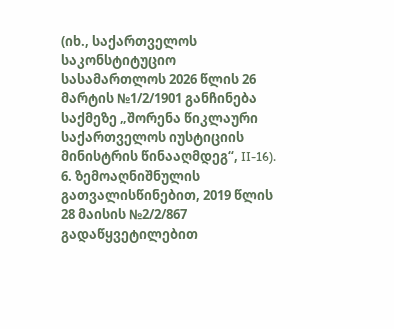(იხ., საქართველოს საკონსტიტუციო სასამართლოს 2026 წლის 26 მარტის №1/2/1901 განჩინება საქმეზე „შორენა წიკლაური საქართველოს იუსტიციის მინისტრის წინააღმდეგ“, II-16).
6. ზემოაღნიშნულის გათვალისწინებით, 2019 წლის 28 მაისის №2/2/867 გადაწყვეტილებით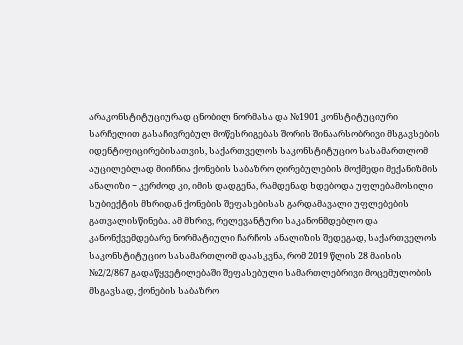არაკონსტიტუციურად ცნობილ ნორმასა და №1901 კონსტიტუციური სარჩელით გასაჩივრებულ მოწესრიგებას შორის შინაარსობრივი მსგავსების იდენტიფიცირებისათვის, საქართველოს საკონსტიტუციო სასამართლომ აუცილებლად მიიჩნია ქონების საბაზრო ღირებულების მოქმედი მექანიზმის ანალიზი − კერძოდ კი, იმის დადგენა, რამდენად ხდებოდა უფლებამოსილი სუბიექტის მხრიდან ქონების შეფასებისას გარდამავალი უფლებების გათვალისწინება. ამ მხრივ, რელევანტური საკანონმდებლო და კანონქვემდებარე ნორმატიული ჩარჩოს ანალიზის შედეგად, საქართველოს საკონსტიტუციო სასამართლომ დაასკვნა, რომ 2019 წლის 28 მაისის №2/2/867 გადაწყვეტილებაში შეფასებული სამართლებრივი მოცემულობის მსგავსად, ქონების საბაზრო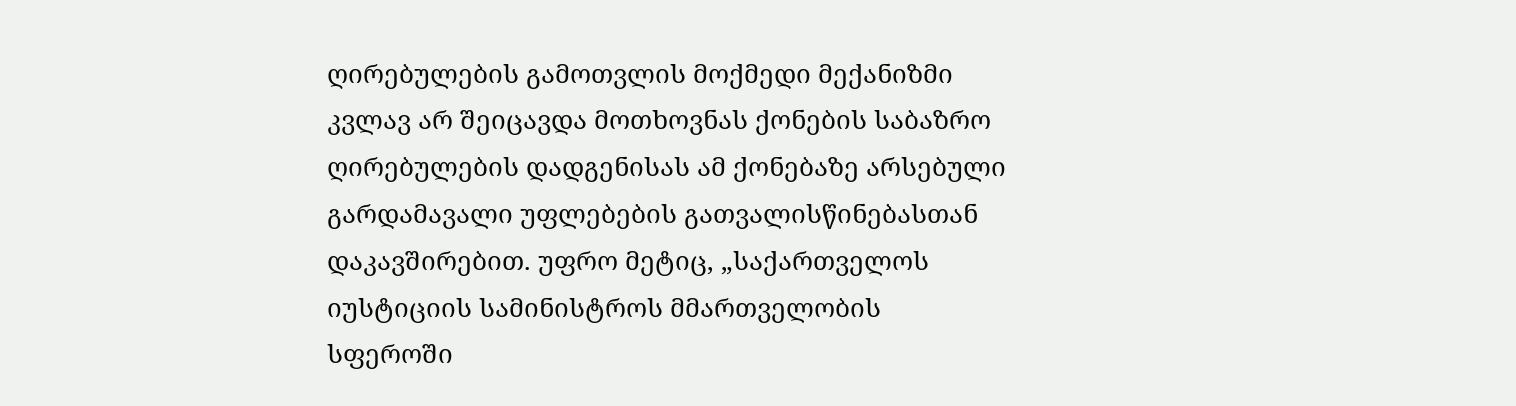ღირებულების გამოთვლის მოქმედი მექანიზმი კვლავ არ შეიცავდა მოთხოვნას ქონების საბაზრო ღირებულების დადგენისას ამ ქონებაზე არსებული გარდამავალი უფლებების გათვალისწინებასთან დაკავშირებით. უფრო მეტიც, „საქართველოს იუსტიციის სამინისტროს მმართველობის სფეროში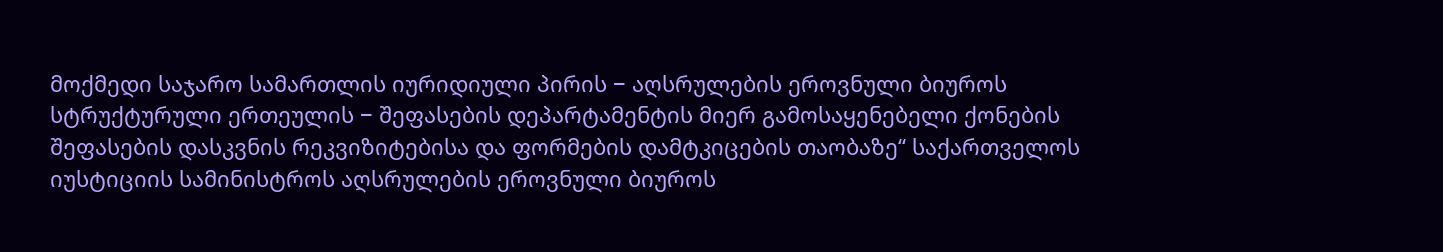მოქმედი საჯარო სამართლის იურიდიული პირის − აღსრულების ეროვნული ბიუროს სტრუქტურული ერთეულის − შეფასების დეპარტამენტის მიერ გამოსაყენებელი ქონების შეფასების დასკვნის რეკვიზიტებისა და ფორმების დამტკიცების თაობაზე“ საქართველოს იუსტიციის სამინისტროს აღსრულების ეროვნული ბიუროს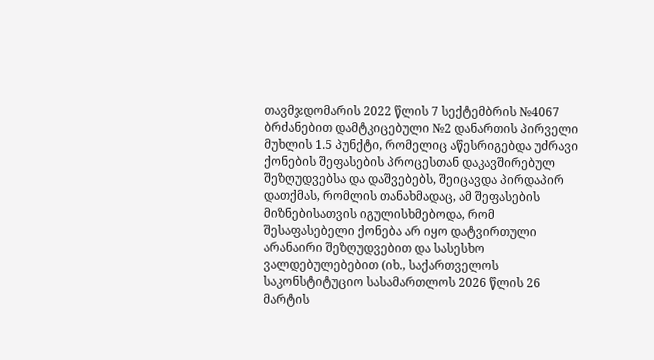თავმჯდომარის 2022 წლის 7 სექტემბრის №4067 ბრძანებით დამტკიცებული №2 დანართის პირველი მუხლის 1.5 პუნქტი, რომელიც აწესრიგებდა უძრავი ქონების შეფასების პროცესთან დაკავშირებულ შეზღუდვებსა და დაშვებებს, შეიცავდა პირდაპირ დათქმას, რომლის თანახმადაც, ამ შეფასების მიზნებისათვის იგულისხმებოდა, რომ შესაფასებელი ქონება არ იყო დატვირთული არანაირი შეზღუდვებით და სასესხო ვალდებულებებით (იხ., საქართველოს საკონსტიტუციო სასამართლოს 2026 წლის 26 მარტის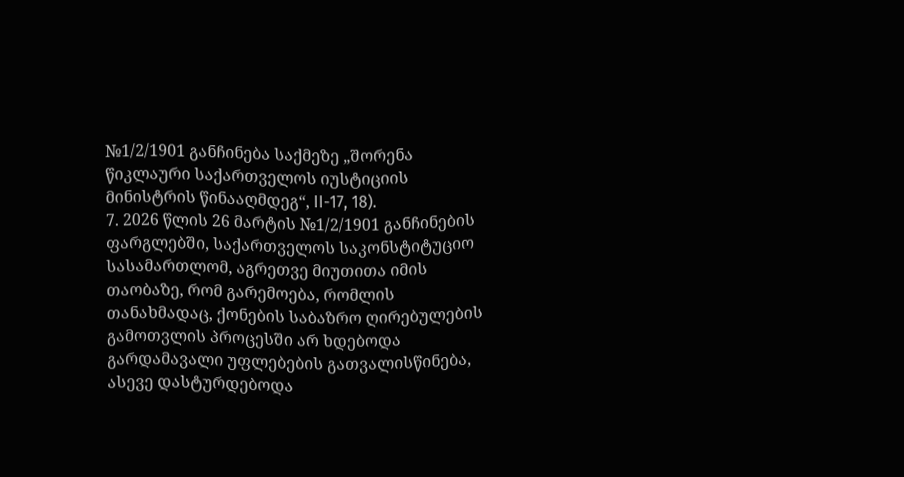№1/2/1901 განჩინება საქმეზე „შორენა წიკლაური საქართველოს იუსტიციის მინისტრის წინააღმდეგ“, II-17, 18).
7. 2026 წლის 26 მარტის №1/2/1901 განჩინების ფარგლებში, საქართველოს საკონსტიტუციო სასამართლომ, აგრეთვე მიუთითა იმის თაობაზე, რომ გარემოება, რომლის თანახმადაც, ქონების საბაზრო ღირებულების გამოთვლის პროცესში არ ხდებოდა გარდამავალი უფლებების გათვალისწინება, ასევე დასტურდებოდა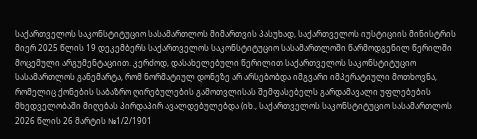საქართველოს საკონსტიტუციო სასამართლოს მიმართვის პასუხად, საქართველოს იუსტიციის მინისტრის მიერ 2025 წლის 19 დეკემბერს საქართველოს საკონსტიტუციო სასამართლოში წარმოდგენილ წერილში მოცემული არგუმენტაციით. კერძოდ, დასახელებული წერილით საქართველოს საკონსტიტუციო სასამართლოს განემარტა, რომ ნორმატიულ დონეზე არ არსებობდა იმგვარი იმპერატიული მოთხოვნა, რომელიც ქონების საბაზრო ღირებულების გამოთვლისას შემფასებელს გარდამავალი უფლებების მხედველობაში მიღებას პირდაპირ ავალდებულებდა (იხ., საქართველოს საკონსტიტუციო სასამართლოს 2026 წლის 26 მარტის №1/2/1901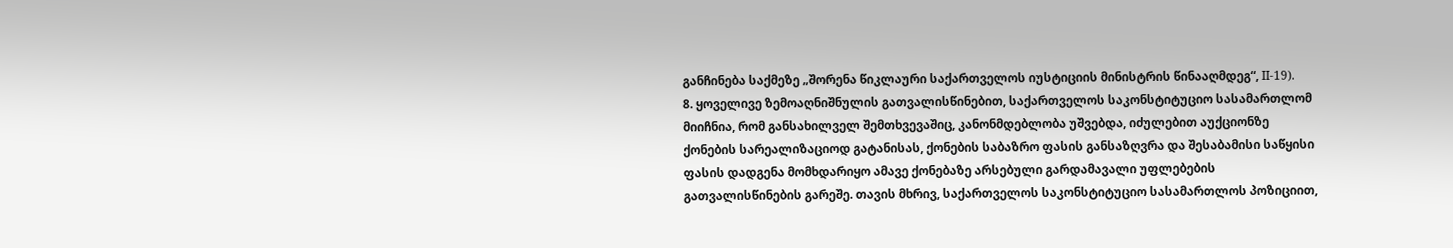განჩინება საქმეზე „შორენა წიკლაური საქართველოს იუსტიციის მინისტრის წინააღმდეგ“, II-19).
8. ყოველივე ზემოაღნიშნულის გათვალისწინებით, საქართველოს საკონსტიტუციო სასამართლომ მიიჩნია, რომ განსახილველ შემთხვევაშიც, კანონმდებლობა უშვებდა, იძულებით აუქციონზე ქონების სარეალიზაციოდ გატანისას, ქონების საბაზრო ფასის განსაზღვრა და შესაბამისი საწყისი ფასის დადგენა მომხდარიყო ამავე ქონებაზე არსებული გარდამავალი უფლებების გათვალისწინების გარეშე. თავის მხრივ, საქართველოს საკონსტიტუციო სასამართლოს პოზიციით,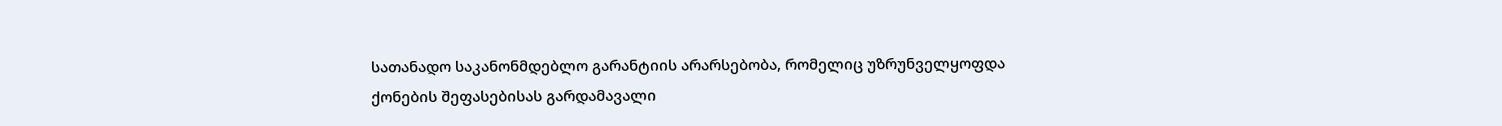სათანადო საკანონმდებლო გარანტიის არარსებობა, რომელიც უზრუნველყოფდა ქონების შეფასებისას გარდამავალი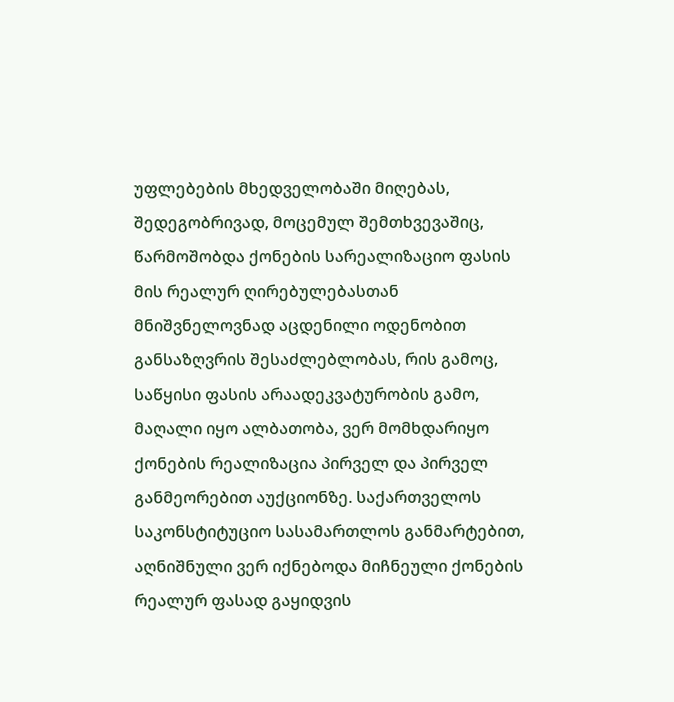უფლებების მხედველობაში მიღებას, შედეგობრივად, მოცემულ შემთხვევაშიც, წარმოშობდა ქონების სარეალიზაციო ფასის მის რეალურ ღირებულებასთან მნიშვნელოვნად აცდენილი ოდენობით განსაზღვრის შესაძლებლობას, რის გამოც, საწყისი ფასის არაადეკვატურობის გამო, მაღალი იყო ალბათობა, ვერ მომხდარიყო ქონების რეალიზაცია პირველ და პირველ განმეორებით აუქციონზე. საქართველოს საკონსტიტუციო სასამართლოს განმარტებით, აღნიშნული ვერ იქნებოდა მიჩნეული ქონების რეალურ ფასად გაყიდვის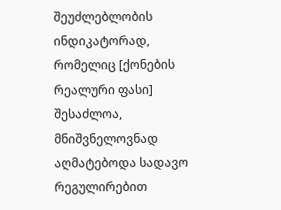შეუძლებლობის ინდიკატორად, რომელიც [ქონების რეალური ფასი] შესაძლოა, მნიშვნელოვნად აღმატებოდა სადავო რეგულირებით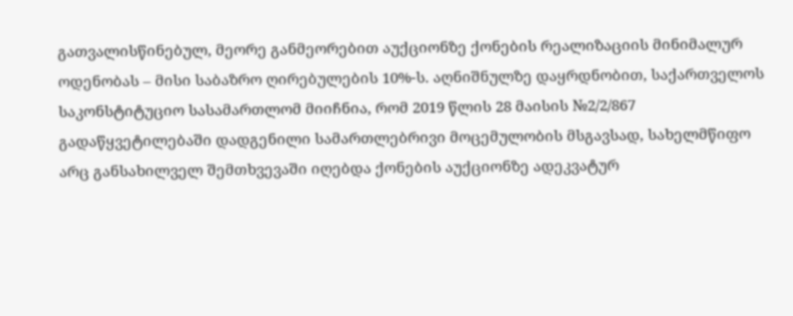გათვალისწინებულ, მეორე განმეორებით აუქციონზე ქონების რეალიზაციის მინიმალურ ოდენობას – მისი საბაზრო ღირებულების 10%-ს. აღნიშნულზე დაყრდნობით, საქართველოს საკონსტიტუციო სასამართლომ მიიჩნია, რომ 2019 წლის 28 მაისის №2/2/867 გადაწყვეტილებაში დადგენილი სამართლებრივი მოცემულობის მსგავსად, სახელმწიფო არც განსახილველ შემთხვევაში იღებდა ქონების აუქციონზე ადეკვატურ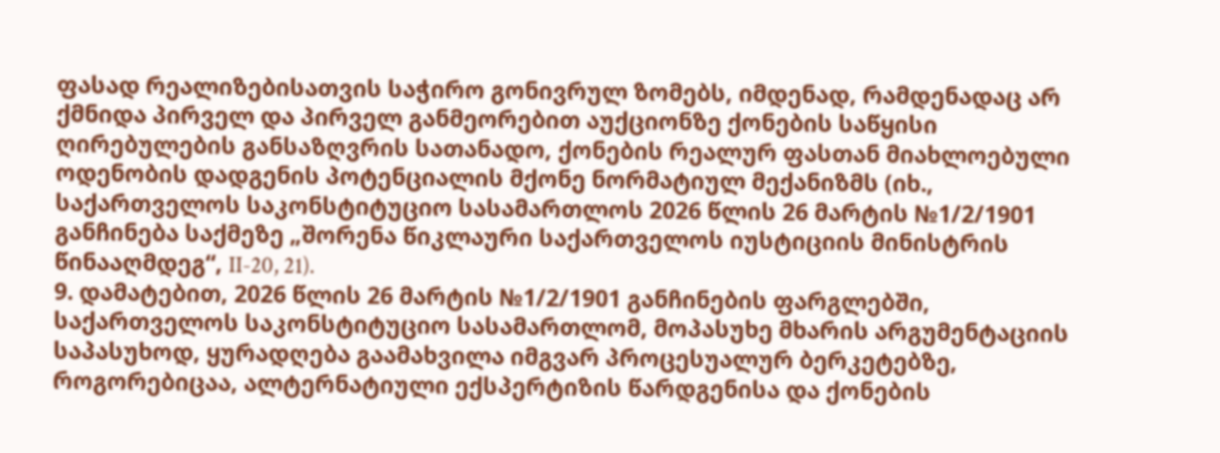ფასად რეალიზებისათვის საჭირო გონივრულ ზომებს, იმდენად, რამდენადაც არ ქმნიდა პირველ და პირველ განმეორებით აუქციონზე ქონების საწყისი ღირებულების განსაზღვრის სათანადო, ქონების რეალურ ფასთან მიახლოებული ოდენობის დადგენის პოტენციალის მქონე ნორმატიულ მექანიზმს (იხ., საქართველოს საკონსტიტუციო სასამართლოს 2026 წლის 26 მარტის №1/2/1901 განჩინება საქმეზე „შორენა წიკლაური საქართველოს იუსტიციის მინისტრის წინააღმდეგ“, II-20, 21).
9. დამატებით, 2026 წლის 26 მარტის №1/2/1901 განჩინების ფარგლებში, საქართველოს საკონსტიტუციო სასამართლომ, მოპასუხე მხარის არგუმენტაციის საპასუხოდ, ყურადღება გაამახვილა იმგვარ პროცესუალურ ბერკეტებზე, როგორებიცაა, ალტერნატიული ექსპერტიზის წარდგენისა და ქონების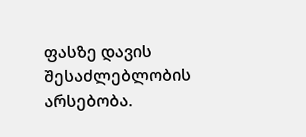ფასზე დავის შესაძლებლობის არსებობა.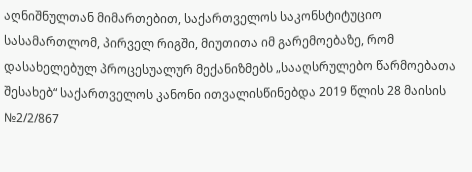აღნიშნულთან მიმართებით, საქართველოს საკონსტიტუციო სასამართლომ, პირველ რიგში, მიუთითა იმ გარემოებაზე, რომ დასახელებულ პროცესუალურ მექანიზმებს „სააღსრულებო წარმოებათა შესახებ“ საქართველოს კანონი ითვალისწინებდა 2019 წლის 28 მაისის №2/2/867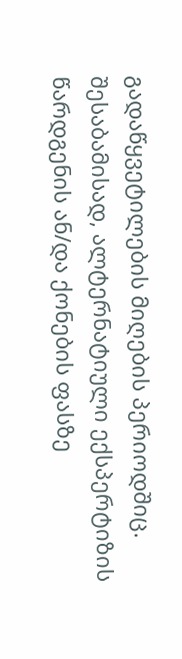გადაწყვეტილების მიღების პერიოდშიც. შესაბამისად, ალტერნატიული ექსპერტიზის წარდგენის ან/და ქონების ფასზე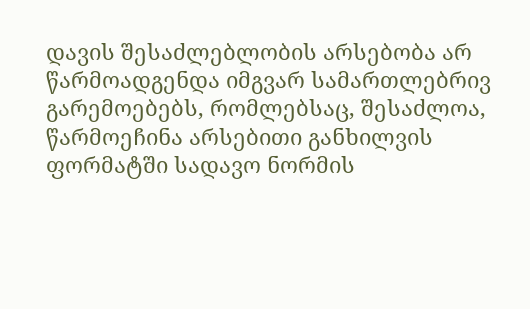დავის შესაძლებლობის არსებობა არ წარმოადგენდა იმგვარ სამართლებრივ გარემოებებს, რომლებსაც, შესაძლოა, წარმოეჩინა არსებითი განხილვის ფორმატში სადავო ნორმის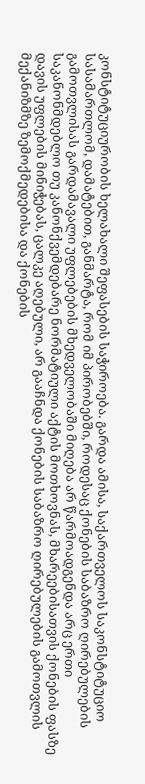კონსტიტუციურობის ხელახალი შეფასების საჭიროება. გარდა ამისა, საქართველოს საკონსტიტუციო სასამართლომ, დამატებით, განმარტა, რომ იმ პირობებში, როდესაც ქონების საბაზრო ღირებულების გამოთვლისას გარდამავალი უფლებების მხედველობაში მიღება არ წარმოადგენდა არც ერთი საკანონმდებლო თუ კანონქვემდებარე ნორმატიული აქტის მოთხოვნას, მხარეებისათვის ქონების ფასზე დავის უფლების მინიჭებას, ცალკე აღებული, არ გააჩნდა ქონების საბაზრო ღირებულების გამოთვლის მექანიზმზე ზემოქმედებისა და ქონების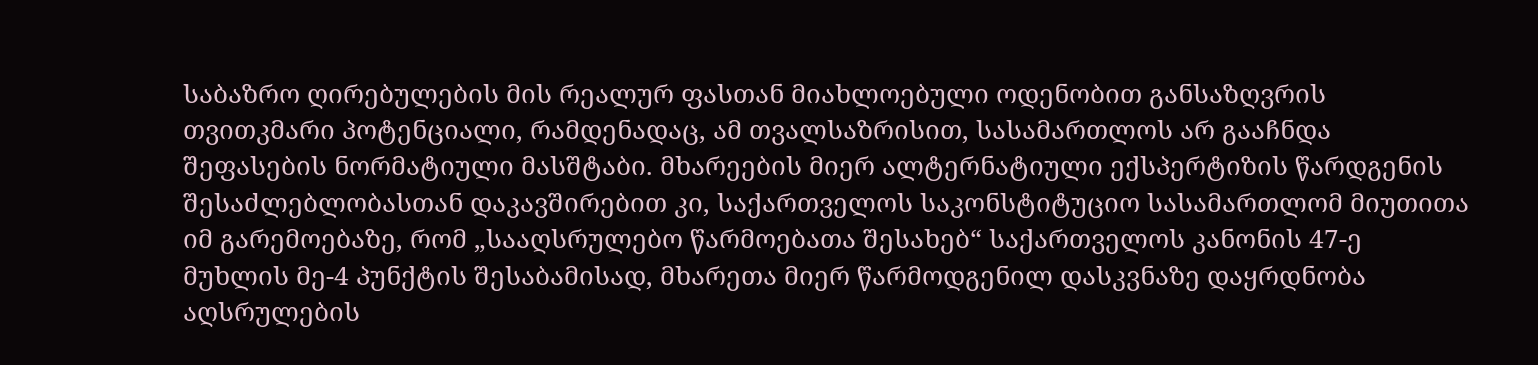საბაზრო ღირებულების მის რეალურ ფასთან მიახლოებული ოდენობით განსაზღვრის თვითკმარი პოტენციალი, რამდენადაც, ამ თვალსაზრისით, სასამართლოს არ გააჩნდა შეფასების ნორმატიული მასშტაბი. მხარეების მიერ ალტერნატიული ექსპერტიზის წარდგენის შესაძლებლობასთან დაკავშირებით კი, საქართველოს საკონსტიტუციო სასამართლომ მიუთითა იმ გარემოებაზე, რომ „სააღსრულებო წარმოებათა შესახებ“ საქართველოს კანონის 47-ე მუხლის მე-4 პუნქტის შესაბამისად, მხარეთა მიერ წარმოდგენილ დასკვნაზე დაყრდნობა აღსრულების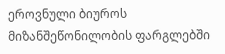ეროვნული ბიუროს მიზანშეწონილობის ფარგლებში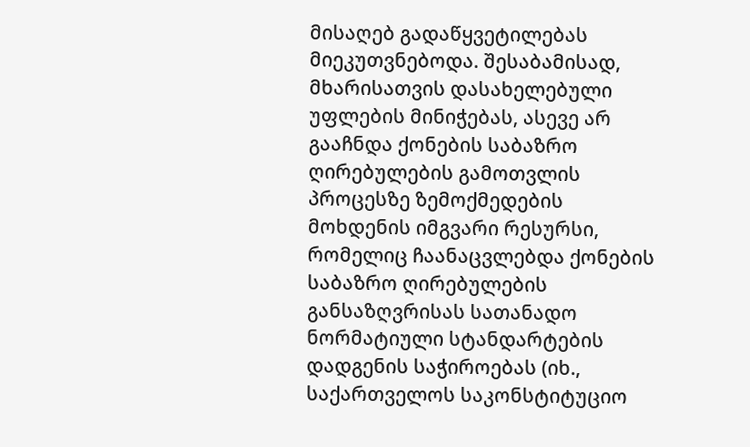მისაღებ გადაწყვეტილებას მიეკუთვნებოდა. შესაბამისად, მხარისათვის დასახელებული უფლების მინიჭებას, ასევე არ გააჩნდა ქონების საბაზრო ღირებულების გამოთვლის პროცესზე ზემოქმედების მოხდენის იმგვარი რესურსი, რომელიც ჩაანაცვლებდა ქონების საბაზრო ღირებულების განსაზღვრისას სათანადო ნორმატიული სტანდარტების დადგენის საჭიროებას (იხ., საქართველოს საკონსტიტუციო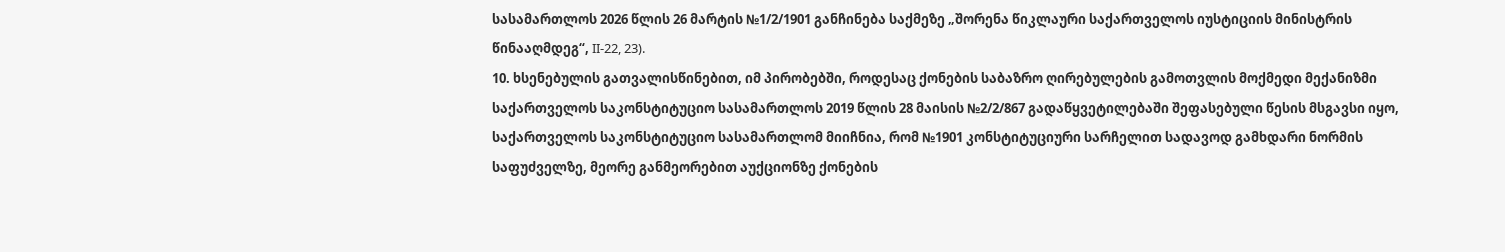სასამართლოს 2026 წლის 26 მარტის №1/2/1901 განჩინება საქმეზე „შორენა წიკლაური საქართველოს იუსტიციის მინისტრის წინააღმდეგ“, II-22, 23).
10. ხსენებულის გათვალისწინებით, იმ პირობებში, როდესაც ქონების საბაზრო ღირებულების გამოთვლის მოქმედი მექანიზმი საქართველოს საკონსტიტუციო სასამართლოს 2019 წლის 28 მაისის №2/2/867 გადაწყვეტილებაში შეფასებული წესის მსგავსი იყო, საქართველოს საკონსტიტუციო სასამართლომ მიიჩნია, რომ №1901 კონსტიტუციური სარჩელით სადავოდ გამხდარი ნორმის საფუძველზე, მეორე განმეორებით აუქციონზე ქონების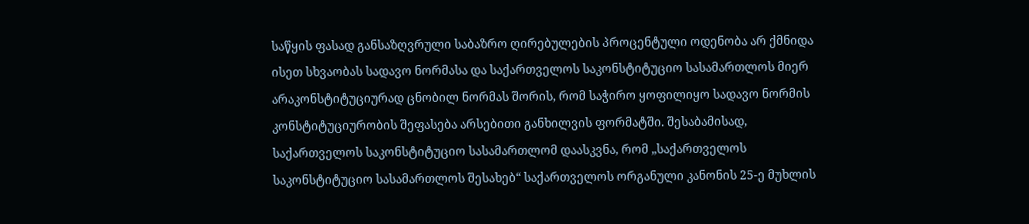საწყის ფასად განსაზღვრული საბაზრო ღირებულების პროცენტული ოდენობა არ ქმნიდა ისეთ სხვაობას სადავო ნორმასა და საქართველოს საკონსტიტუციო სასამართლოს მიერ არაკონსტიტუციურად ცნობილ ნორმას შორის, რომ საჭირო ყოფილიყო სადავო ნორმის კონსტიტუციურობის შეფასება არსებითი განხილვის ფორმატში. შესაბამისად, საქართველოს საკონსტიტუციო სასამართლომ დაასკვნა, რომ „საქართველოს საკონსტიტუციო სასამართლოს შესახებ“ საქართველოს ორგანული კანონის 25-ე მუხლის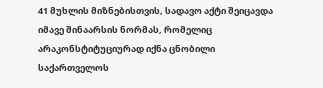41 მუხლის მიზნებისთვის, სადავო აქტი შეიცავდა იმავე შინაარსის ნორმას, რომელიც არაკონსტიტუციურად იქნა ცნობილი საქართველოს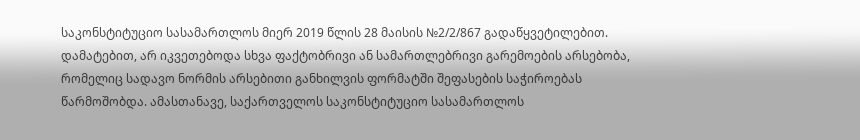საკონსტიტუციო სასამართლოს მიერ 2019 წლის 28 მაისის №2/2/867 გადაწყვეტილებით. დამატებით, არ იკვეთებოდა სხვა ფაქტობრივი ან სამართლებრივი გარემოების არსებობა, რომელიც სადავო ნორმის არსებითი განხილვის ფორმატში შეფასების საჭიროებას წარმოშობდა. ამასთანავე, საქართველოს საკონსტიტუციო სასამართლოს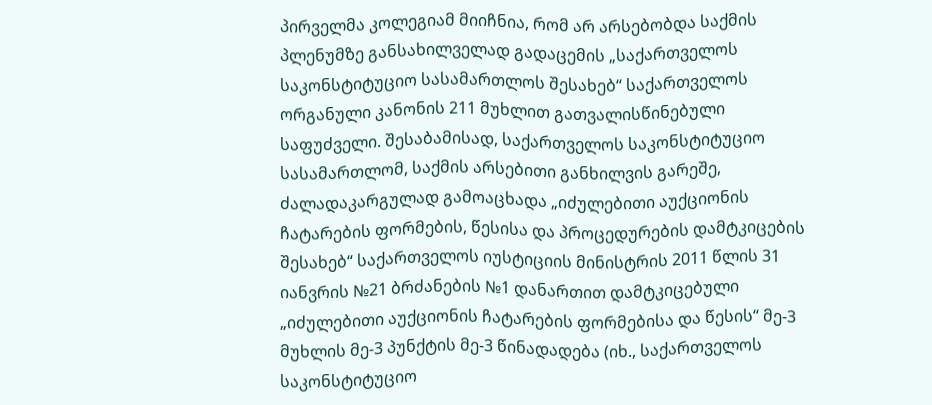პირველმა კოლეგიამ მიიჩნია, რომ არ არსებობდა საქმის პლენუმზე განსახილველად გადაცემის „საქართველოს საკონსტიტუციო სასამართლოს შესახებ“ საქართველოს ორგანული კანონის 211 მუხლით გათვალისწინებული საფუძველი. შესაბამისად, საქართველოს საკონსტიტუციო სასამართლომ, საქმის არსებითი განხილვის გარეშე, ძალადაკარგულად გამოაცხადა „იძულებითი აუქციონის ჩატარების ფორმების, წესისა და პროცედურების დამტკიცების შესახებ“ საქართველოს იუსტიციის მინისტრის 2011 წლის 31 იანვრის №21 ბრძანების №1 დანართით დამტკიცებული „იძულებითი აუქციონის ჩატარების ფორმებისა და წესის“ მე-3 მუხლის მე-3 პუნქტის მე-3 წინადადება (იხ., საქართველოს საკონსტიტუციო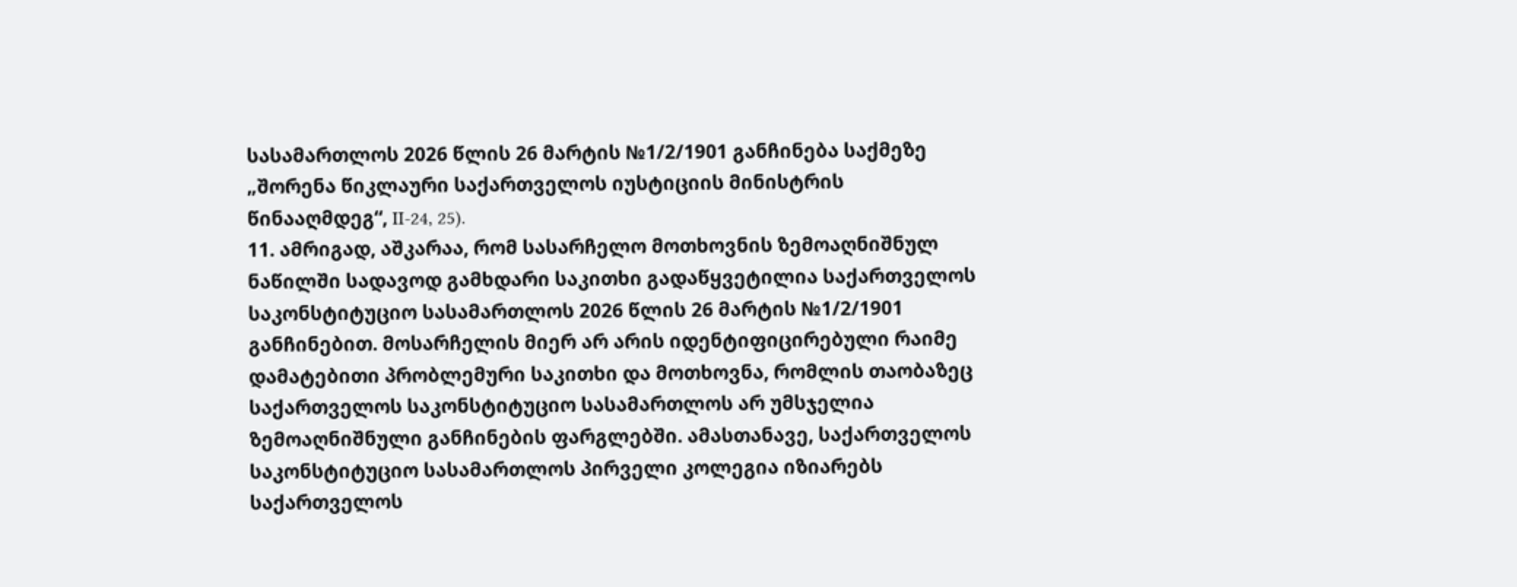სასამართლოს 2026 წლის 26 მარტის №1/2/1901 განჩინება საქმეზე „შორენა წიკლაური საქართველოს იუსტიციის მინისტრის წინააღმდეგ“, II-24, 25).
11. ამრიგად, აშკარაა, რომ სასარჩელო მოთხოვნის ზემოაღნიშნულ ნაწილში სადავოდ გამხდარი საკითხი გადაწყვეტილია საქართველოს საკონსტიტუციო სასამართლოს 2026 წლის 26 მარტის №1/2/1901 განჩინებით. მოსარჩელის მიერ არ არის იდენტიფიცირებული რაიმე დამატებითი პრობლემური საკითხი და მოთხოვნა, რომლის თაობაზეც საქართველოს საკონსტიტუციო სასამართლოს არ უმსჯელია ზემოაღნიშნული განჩინების ფარგლებში. ამასთანავე, საქართველოს საკონსტიტუციო სასამართლოს პირველი კოლეგია იზიარებს საქართველოს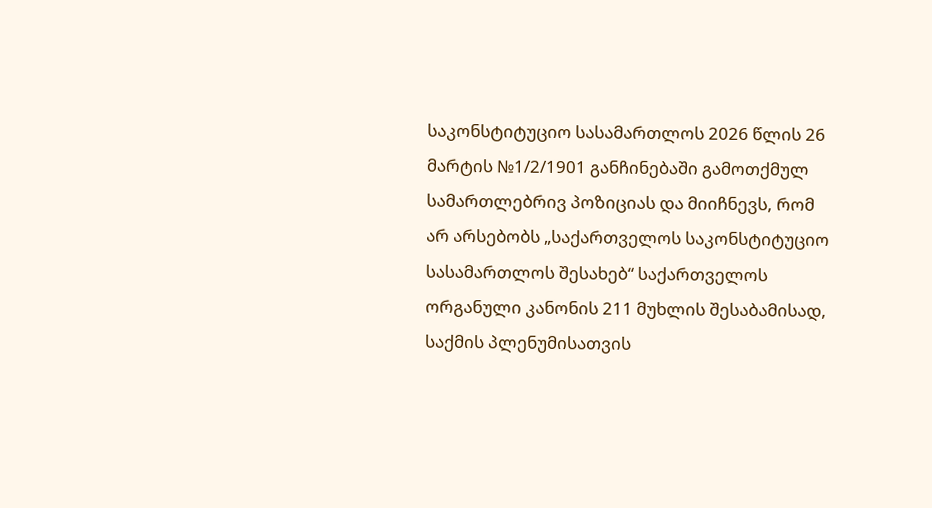საკონსტიტუციო სასამართლოს 2026 წლის 26 მარტის №1/2/1901 განჩინებაში გამოთქმულ სამართლებრივ პოზიციას და მიიჩნევს, რომ არ არსებობს „საქართველოს საკონსტიტუციო სასამართლოს შესახებ“ საქართველოს ორგანული კანონის 211 მუხლის შესაბამისად, საქმის პლენუმისათვის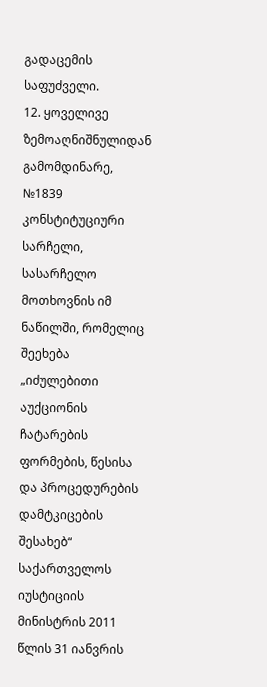გადაცემის საფუძველი.
12. ყოველივე ზემოაღნიშნულიდან გამომდინარე, №1839 კონსტიტუციური სარჩელი, სასარჩელო მოთხოვნის იმ ნაწილში, რომელიც შეეხება „იძულებითი აუქციონის ჩატარების ფორმების, წესისა და პროცედურების დამტკიცების შესახებ“ საქართველოს იუსტიციის მინისტრის 2011 წლის 31 იანვრის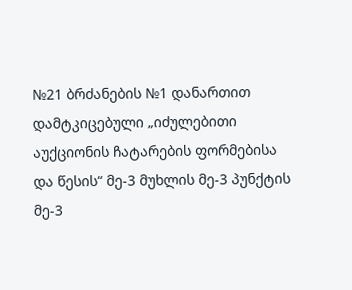№21 ბრძანების №1 დანართით დამტკიცებული „იძულებითი აუქციონის ჩატარების ფორმებისა და წესის“ მე-3 მუხლის მე-3 პუნქტის მე-3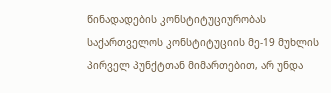წინადადების კონსტიტუციურობას საქართველოს კონსტიტუციის მე-19 მუხლის პირველ პუნქტთან მიმართებით, არ უნდა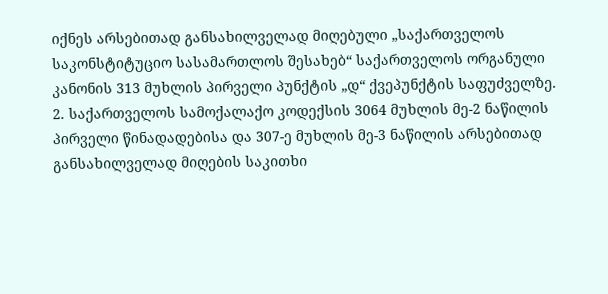იქნეს არსებითად განსახილველად მიღებული „საქართველოს საკონსტიტუციო სასამართლოს შესახებ“ საქართველოს ორგანული კანონის 313 მუხლის პირველი პუნქტის „დ“ ქვეპუნქტის საფუძველზე.
2. საქართველოს სამოქალაქო კოდექსის 3064 მუხლის მე-2 ნაწილის პირველი წინადადებისა და 307-ე მუხლის მე-3 ნაწილის არსებითად განსახილველად მიღების საკითხი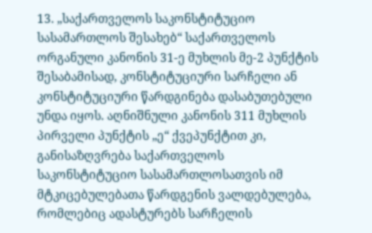13. „საქართველოს საკონსტიტუციო სასამართლოს შესახებ“ საქართველოს ორგანული კანონის 31-ე მუხლის მე-2 პუნქტის შესაბამისად, კონსტიტუციური სარჩელი ან კონსტიტუციური წარდგინება დასაბუთებული უნდა იყოს. აღნიშნული კანონის 311 მუხლის პირველი პუნქტის „ე“ ქვეპუნქტით კი, განისაზღვრება საქართველოს საკონსტიტუციო სასამართლოსათვის იმ მტკიცებულებათა წარდგენის ვალდებულება, რომლებიც ადასტურებს სარჩელის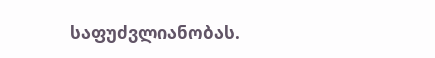საფუძვლიანობას.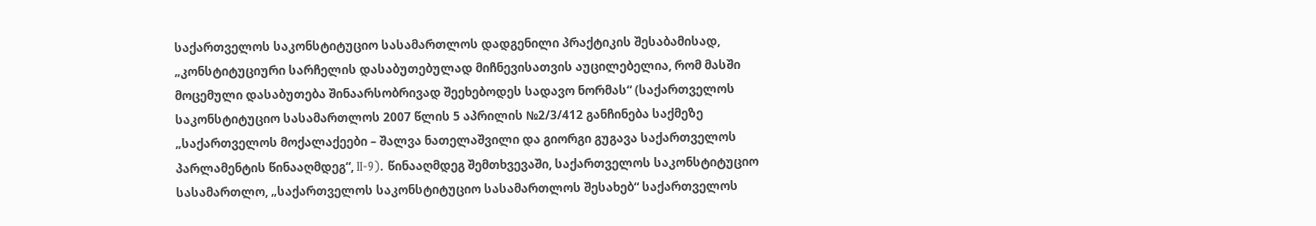საქართველოს საკონსტიტუციო სასამართლოს დადგენილი პრაქტიკის შესაბამისად, „კონსტიტუციური სარჩელის დასაბუთებულად მიჩნევისათვის აუცილებელია, რომ მასში მოცემული დასაბუთება შინაარსობრივად შეეხებოდეს სადავო ნორმას“ (საქართველოს საკონსტიტუციო სასამართლოს 2007 წლის 5 აპრილის №2/3/412 განჩინება საქმეზე „საქართველოს მოქალაქეები – შალვა ნათელაშვილი და გიორგი გუგავა საქართველოს პარლამენტის წინააღმდეგ“, II-9). წინააღმდეგ შემთხვევაში, საქართველოს საკონსტიტუციო სასამართლო, „საქართველოს საკონსტიტუციო სასამართლოს შესახებ“ საქართველოს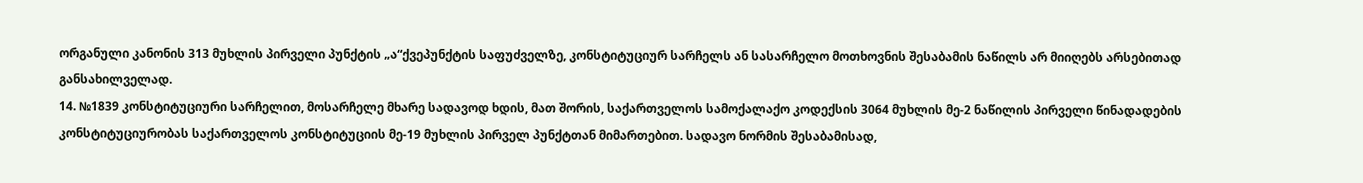ორგანული კანონის 313 მუხლის პირველი პუნქტის „ა“ქვეპუნქტის საფუძველზე, კონსტიტუციურ სარჩელს ან სასარჩელო მოთხოვნის შესაბამის ნაწილს არ მიიღებს არსებითად განსახილველად.
14. №1839 კონსტიტუციური სარჩელით, მოსარჩელე მხარე სადავოდ ხდის, მათ შორის, საქართველოს სამოქალაქო კოდექსის 3064 მუხლის მე-2 ნაწილის პირველი წინადადების კონსტიტუციურობას საქართველოს კონსტიტუციის მე-19 მუხლის პირველ პუნქტთან მიმართებით. სადავო ნორმის შესაბამისად,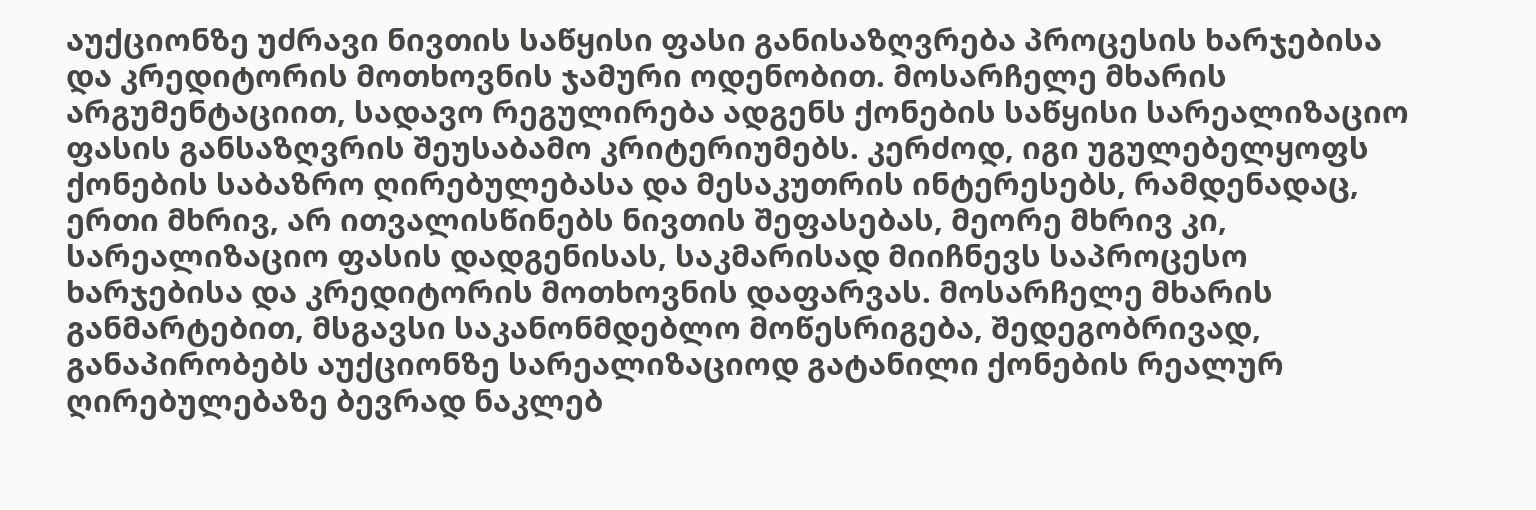აუქციონზე უძრავი ნივთის საწყისი ფასი განისაზღვრება პროცესის ხარჯებისა და კრედიტორის მოთხოვნის ჯამური ოდენობით. მოსარჩელე მხარის არგუმენტაციით, სადავო რეგულირება ადგენს ქონების საწყისი სარეალიზაციო ფასის განსაზღვრის შეუსაბამო კრიტერიუმებს. კერძოდ, იგი უგულებელყოფს ქონების საბაზრო ღირებულებასა და მესაკუთრის ინტერესებს, რამდენადაც, ერთი მხრივ, არ ითვალისწინებს ნივთის შეფასებას, მეორე მხრივ კი, სარეალიზაციო ფასის დადგენისას, საკმარისად მიიჩნევს საპროცესო ხარჯებისა და კრედიტორის მოთხოვნის დაფარვას. მოსარჩელე მხარის განმარტებით, მსგავსი საკანონმდებლო მოწესრიგება, შედეგობრივად, განაპირობებს აუქციონზე სარეალიზაციოდ გატანილი ქონების რეალურ ღირებულებაზე ბევრად ნაკლებ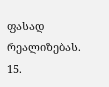ფასად რეალიზებას.
15.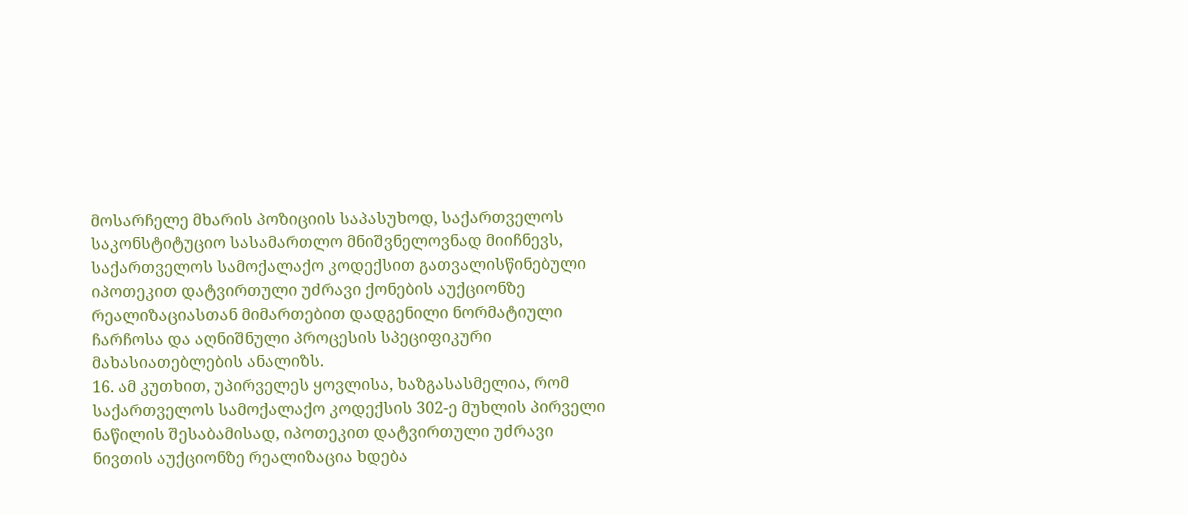მოსარჩელე მხარის პოზიციის საპასუხოდ, საქართველოს საკონსტიტუციო სასამართლო მნიშვნელოვნად მიიჩნევს, საქართველოს სამოქალაქო კოდექსით გათვალისწინებული იპოთეკით დატვირთული უძრავი ქონების აუქციონზე რეალიზაციასთან მიმართებით დადგენილი ნორმატიული ჩარჩოსა და აღნიშნული პროცესის სპეციფიკური მახასიათებლების ანალიზს.
16. ამ კუთხით, უპირველეს ყოვლისა, ხაზგასასმელია, რომ საქართველოს სამოქალაქო კოდექსის 302-ე მუხლის პირველი ნაწილის შესაბამისად, იპოთეკით დატვირთული უძრავი ნივთის აუქციონზე რეალიზაცია ხდება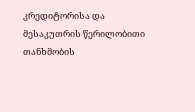კრედიტორისა და მესაკუთრის წერილობითი თანხმობის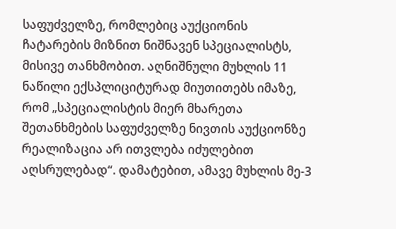საფუძველზე, რომლებიც აუქციონის ჩატარების მიზნით ნიშნავენ სპეციალისტს, მისივე თანხმობით. აღნიშნული მუხლის 11 ნაწილი ექსპლიციტურად მიუთითებს იმაზე, რომ „სპეციალისტის მიერ მხარეთა შეთანხმების საფუძველზე ნივთის აუქციონზე რეალიზაცია არ ითვლება იძულებით აღსრულებად“. დამატებით, ამავე მუხლის მე-3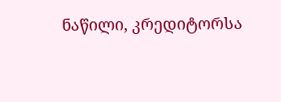ნაწილი, კრედიტორსა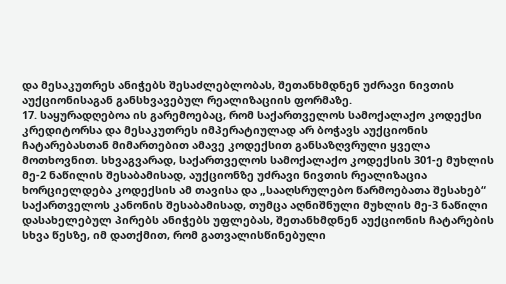და მესაკუთრეს ანიჭებს შესაძლებლობას, შეთანხმდნენ უძრავი ნივთის აუქციონისაგან განსხვავებულ რეალიზაციის ფორმაზე.
17. საყურადღებოა ის გარემოებაც, რომ საქართველოს სამოქალაქო კოდექსი კრედიტორსა და მესაკუთრეს იმპერატიულად არ ბოჭავს აუქციონის ჩატარებასთან მიმართებით ამავე კოდექსით განსაზღვრული ყველა მოთხოვნით. სხვაგვარად, საქართველოს სამოქალაქო კოდექსის 301-ე მუხლის მე-2 ნაწილის შესაბამისად, აუქციონზე უძრავი ნივთის რეალიზაცია ხორციელდება კოდექსის ამ თავისა და „სააღსრულებო წარმოებათა შესახებ“ საქართველოს კანონის შესაბამისად, თუმცა აღნიშნული მუხლის მე-3 ნაწილი დასახელებულ პირებს ანიჭებს უფლებას, შეთანხმდნენ აუქციონის ჩატარების სხვა წესზე, იმ დათქმით, რომ გათვალისწინებული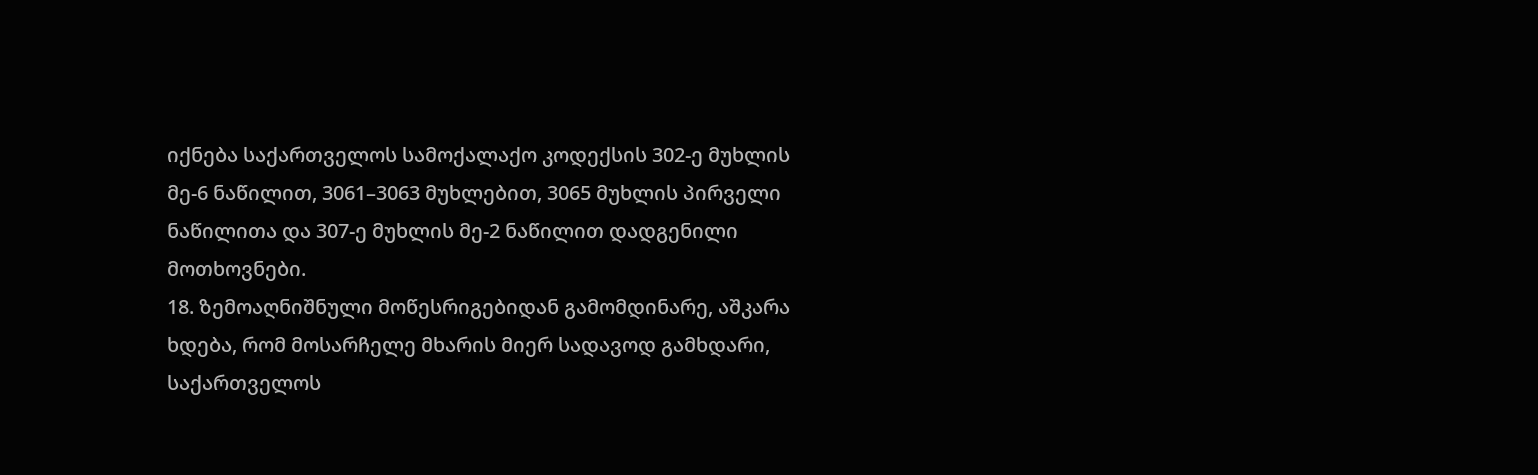იქნება საქართველოს სამოქალაქო კოდექსის 302-ე მუხლის მე-6 ნაწილით, 3061–3063 მუხლებით, 3065 მუხლის პირველი ნაწილითა და 307-ე მუხლის მე-2 ნაწილით დადგენილი მოთხოვნები.
18. ზემოაღნიშნული მოწესრიგებიდან გამომდინარე, აშკარა ხდება, რომ მოსარჩელე მხარის მიერ სადავოდ გამხდარი, საქართველოს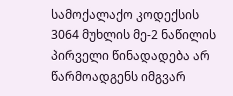სამოქალაქო კოდექსის 3064 მუხლის მე-2 ნაწილის პირველი წინადადება არ წარმოადგენს იმგვარ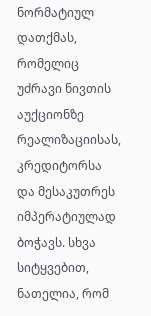ნორმატიულ დათქმას, რომელიც უძრავი ნივთის აუქციონზე რეალიზაციისას, კრედიტორსა და მესაკუთრეს იმპერატიულად ბოჭავს. სხვა სიტყვებით, ნათელია, რომ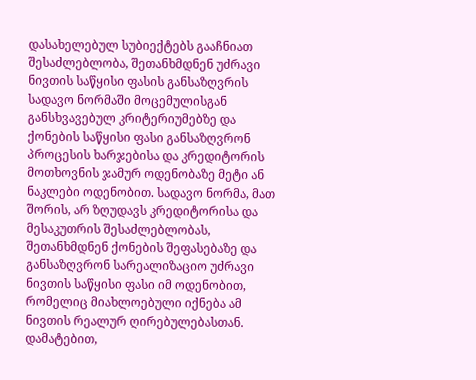დასახელებულ სუბიექტებს გააჩნიათ შესაძლებლობა, შეთანხმდნენ უძრავი ნივთის საწყისი ფასის განსაზღვრის სადავო ნორმაში მოცემულისგან განსხვავებულ კრიტერიუმებზე და ქონების საწყისი ფასი განსაზღვრონ პროცესის ხარჯებისა და კრედიტორის მოთხოვნის ჯამურ ოდენობაზე მეტი ან ნაკლები ოდენობით. სადავო ნორმა, მათ შორის, არ ზღუდავს კრედიტორისა და მესაკუთრის შესაძლებლობას, შეთანხმდნენ ქონების შეფასებაზე და განსაზღვრონ სარეალიზაციო უძრავი ნივთის საწყისი ფასი იმ ოდენობით, რომელიც მიახლოებული იქნება ამ ნივთის რეალურ ღირებულებასთან. დამატებით,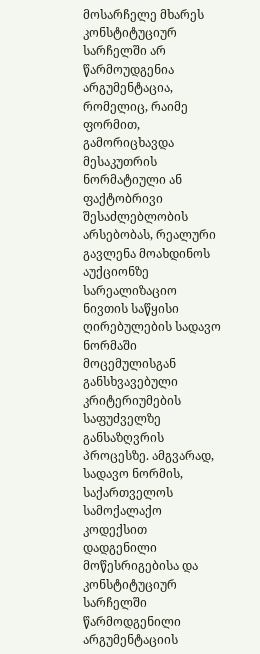მოსარჩელე მხარეს კონსტიტუციურ სარჩელში არ წარმოუდგენია არგუმენტაცია, რომელიც, რაიმე ფორმით, გამორიცხავდა მესაკუთრის ნორმატიული ან ფაქტობრივი შესაძლებლობის არსებობას, რეალური გავლენა მოახდინოს აუქციონზე სარეალიზაციო ნივთის საწყისი ღირებულების სადავო ნორმაში მოცემულისგან განსხვავებული კრიტერიუმების საფუძველზე განსაზღვრის პროცესზე. ამგვარად, სადავო ნორმის, საქართველოს სამოქალაქო კოდექსით დადგენილი მოწესრიგებისა და კონსტიტუციურ სარჩელში წარმოდგენილი არგუმენტაციის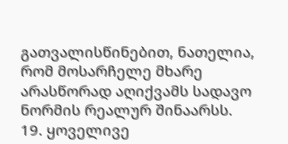გათვალისწინებით, ნათელია, რომ მოსარჩელე მხარე არასწორად აღიქვამს სადავო ნორმის რეალურ შინაარსს.
19. ყოველივე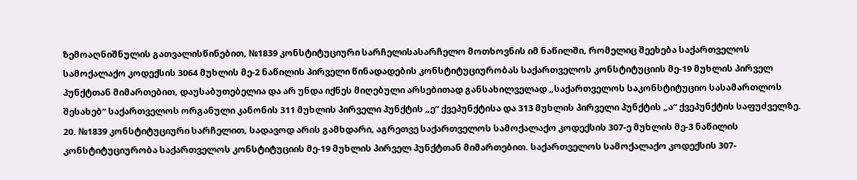ზემოაღნიშნულის გათვალისწინებით, №1839 კონსტიტუციური სარჩელისასარჩელო მოთხოვნის იმ ნაწილში, რომელიც შეეხება საქართველოს სამოქალაქო კოდექსის 3064 მუხლის მე-2 ნაწილის პირველი წინადადების კონსტიტუციურობას საქართველოს კონსტიტუციის მე-19 მუხლის პირველ პუნქტთან მიმართებით, დაუსაბუთებელია და არ უნდა იქნეს მიღებული არსებითად განსახილველად „საქართველოს საკონსტიტუციო სასამართლოს შესახებ“ საქართველოს ორგანული კანონის 311 მუხლის პირველი პუნქტის „ე“ ქვეპუნქტისა და 313 მუხლის პირველი პუნქტის „ა“ ქვეპუნქტის საფუძველზე.
20. №1839 კონსტიტუციური სარჩელით, სადავოდ არის გამხდარი, აგრეთვე საქართველოს სამოქალაქო კოდექსის 307-ე მუხლის მე-3 ნაწილის კონსტიტუციურობა საქართველოს კონსტიტუციის მე-19 მუხლის პირველ პუნქტთან მიმართებით. საქართველოს სამოქალაქო კოდექსის 307-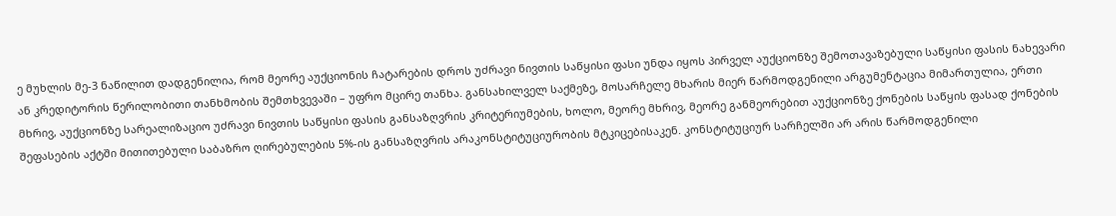ე მუხლის მე-3 ნაწილით დადგენილია, რომ მეორე აუქციონის ჩატარების დროს უძრავი ნივთის საწყისი ფასი უნდა იყოს პირველ აუქციონზე შემოთავაზებული საწყისი ფასის ნახევარი ან კრედიტორის წერილობითი თანხმობის შემთხვევაში – უფრო მცირე თანხა. განსახილველ საქმეზე, მოსარჩელე მხარის მიერ წარმოდგენილი არგუმენტაცია მიმართულია, ერთი მხრივ, აუქციონზე სარეალიზაციო უძრავი ნივთის საწყისი ფასის განსაზღვრის კრიტერიუმების, ხოლო, მეორე მხრივ, მეორე განმეორებით აუქციონზე ქონების საწყის ფასად ქონების შეფასების აქტში მითითებული საბაზრო ღირებულების 5%-ის განსაზღვრის არაკონსტიტუციურობის მტკიცებისაკენ. კონსტიტუციურ სარჩელში არ არის წარმოდგენილი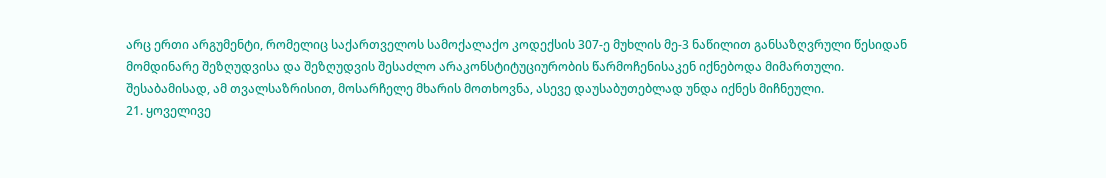არც ერთი არგუმენტი, რომელიც საქართველოს სამოქალაქო კოდექსის 307-ე მუხლის მე-3 ნაწილით განსაზღვრული წესიდან მომდინარე შეზღუდვისა და შეზღუდვის შესაძლო არაკონსტიტუციურობის წარმოჩენისაკენ იქნებოდა მიმართული. შესაბამისად, ამ თვალსაზრისით, მოსარჩელე მხარის მოთხოვნა, ასევე დაუსაბუთებლად უნდა იქნეს მიჩნეული.
21. ყოველივე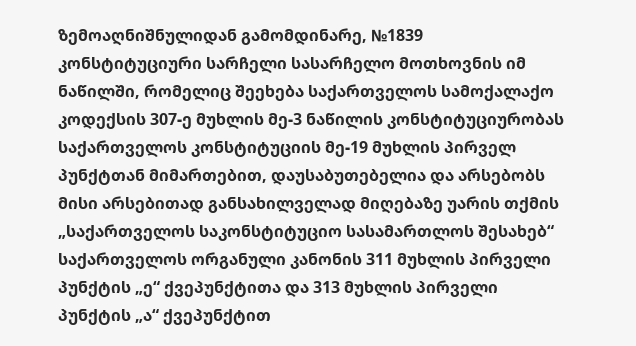ზემოაღნიშნულიდან გამომდინარე, №1839 კონსტიტუციური სარჩელი სასარჩელო მოთხოვნის იმ ნაწილში, რომელიც შეეხება საქართველოს სამოქალაქო კოდექსის 307-ე მუხლის მე-3 ნაწილის კონსტიტუციურობას საქართველოს კონსტიტუციის მე-19 მუხლის პირველ პუნქტთან მიმართებით, დაუსაბუთებელია და არსებობს მისი არსებითად განსახილველად მიღებაზე უარის თქმის „საქართველოს საკონსტიტუციო სასამართლოს შესახებ“ საქართველოს ორგანული კანონის 311 მუხლის პირველი პუნქტის „ე“ ქვეპუნქტითა და 313 მუხლის პირველი პუნქტის „ა“ ქვეპუნქტით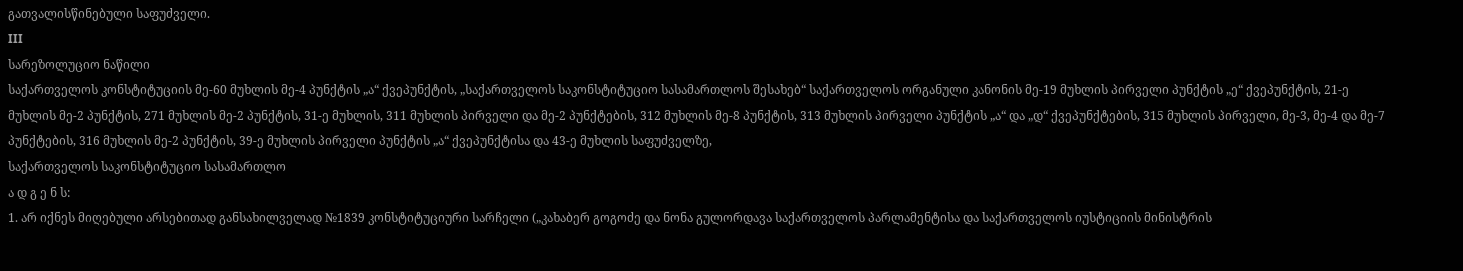გათვალისწინებული საფუძველი.
III
სარეზოლუციო ნაწილი
საქართველოს კონსტიტუციის მე-60 მუხლის მე-4 პუნქტის „ა“ ქვეპუნქტის, „საქართველოს საკონსტიტუციო სასამართლოს შესახებ“ საქართველოს ორგანული კანონის მე-19 მუხლის პირველი პუნქტის „ე“ ქვეპუნქტის, 21-ე მუხლის მე-2 პუნქტის, 271 მუხლის მე-2 პუნქტის, 31-ე მუხლის, 311 მუხლის პირველი და მე-2 პუნქტების, 312 მუხლის მე-8 პუნქტის, 313 მუხლის პირველი პუნქტის „ა“ და „დ“ ქვეპუნქტების, 315 მუხლის პირველი, მე-3, მე-4 და მე-7 პუნქტების, 316 მუხლის მე-2 პუნქტის, 39-ე მუხლის პირველი პუნქტის „ა“ ქვეპუნქტისა და 43-ე მუხლის საფუძველზე,
საქართველოს საკონსტიტუციო სასამართლო
ა დ გ ე ნ ს:
1. არ იქნეს მიღებული არსებითად განსახილველად №1839 კონსტიტუციური სარჩელი („კახაბერ გოგოძე და ნონა გულორდავა საქართველოს პარლამენტისა და საქართველოს იუსტიციის მინისტრის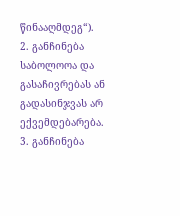წინააღმდეგ“).
2. განჩინება საბოლოოა და გასაჩივრებას ან გადასინჯვას არ ექვემდებარება.
3. განჩინება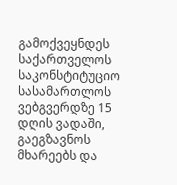გამოქვეყნდეს საქართველოს საკონსტიტუციო სასამართლოს ვებგვერდზე 15 დღის ვადაში, გაეგზავნოს მხარეებს და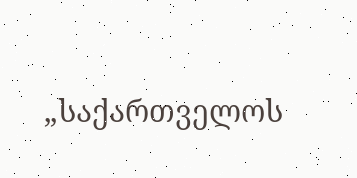„საქართველოს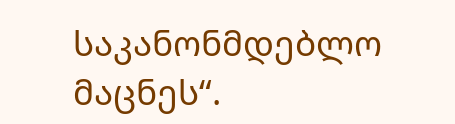საკანონმდებლო მაცნეს“.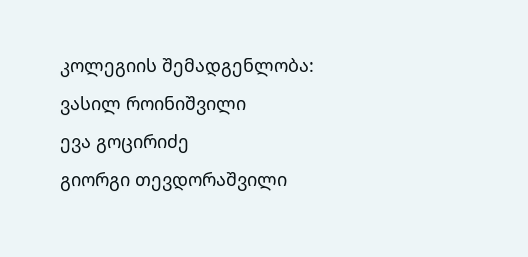კოლეგიის შემადგენლობა:
ვასილ როინიშვილი
ევა გოცირიძე
გიორგი თევდორაშვილი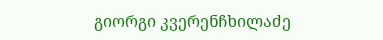გიორგი კვერენჩხილაძე